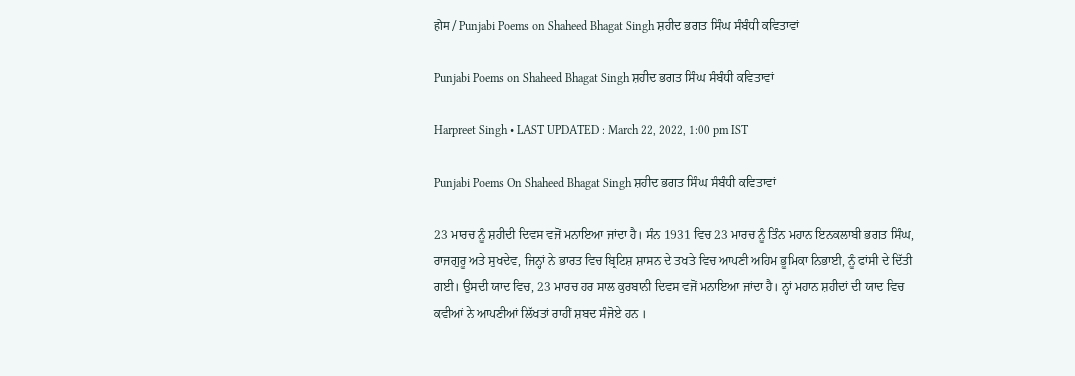होम / Punjabi Poems on Shaheed Bhagat Singh ਸ਼ਹੀਦ ਭਗਤ ਸਿੰਘ ਸੰਬੰਧੀ ਕਵਿਤਾਵਾਂ

Punjabi Poems on Shaheed Bhagat Singh ਸ਼ਹੀਦ ਭਗਤ ਸਿੰਘ ਸੰਬੰਧੀ ਕਵਿਤਾਵਾਂ

Harpreet Singh • LAST UPDATED : March 22, 2022, 1:00 pm IST

Punjabi Poems On Shaheed Bhagat Singh ਸ਼ਹੀਦ ਭਗਤ ਸਿੰਘ ਸੰਬੰਧੀ ਕਵਿਤਾਵਾਂ

23 ਮਾਰਚ ਨੂੰ ਸ਼ਹੀਦੀ ਦਿਵਸ ਵਜੋਂ ਮਨਾਇਆ ਜਾਂਦਾ ਹੈ। ਸੰਨ 1931 ਵਿਚ 23 ਮਾਰਚ ਨੂੰ ਤਿੰਨ ਮਹਾਨ ਇਨਕਲਾਬੀ ਭਗਤ ਸਿੰਘ, ਰਾਜਗੁਰੂ ਅਤੇ ਸੁਖਦੇਵ, ਜਿਨ੍ਹਾਂ ਨੇ ਭਾਰਤ ਵਿਚ ਬ੍ਰਿਟਿਸ਼ ਸ਼ਾਸਨ ਦੇ ਤਖਤੇ ਵਿਚ ਆਪਣੀ ਅਹਿਮ ਭੂਮਿਕਾ ਨਿਭਾਈ, ਨੂੰ ਫਾਂਸੀ ਦੇ ਦਿੱਤੀ ਗਈ। ਉਸਦੀ ਯਾਦ ਵਿਚ, 23 ਮਾਰਚ ਹਰ ਸਾਲ ਕੁਰਬਾਨੀ ਦਿਵਸ ਵਜੋਂ ਮਨਾਇਆ ਜਾਂਦਾ ਹੈ। ਨ੍ਹਾਂ ਮਹਾਨ ਸ਼ਹੀਦਾਂ ਦੀ ਯਾਦ ਵਿਚ ਕਵੀਆਂ ਨੇ ਆਪਣੀਆਂ ਲਿੱਖਤਾਂ ਰਾਹੀਂ ਸ਼ਬਦ ਸੰਜੋਏ ਹਨ ।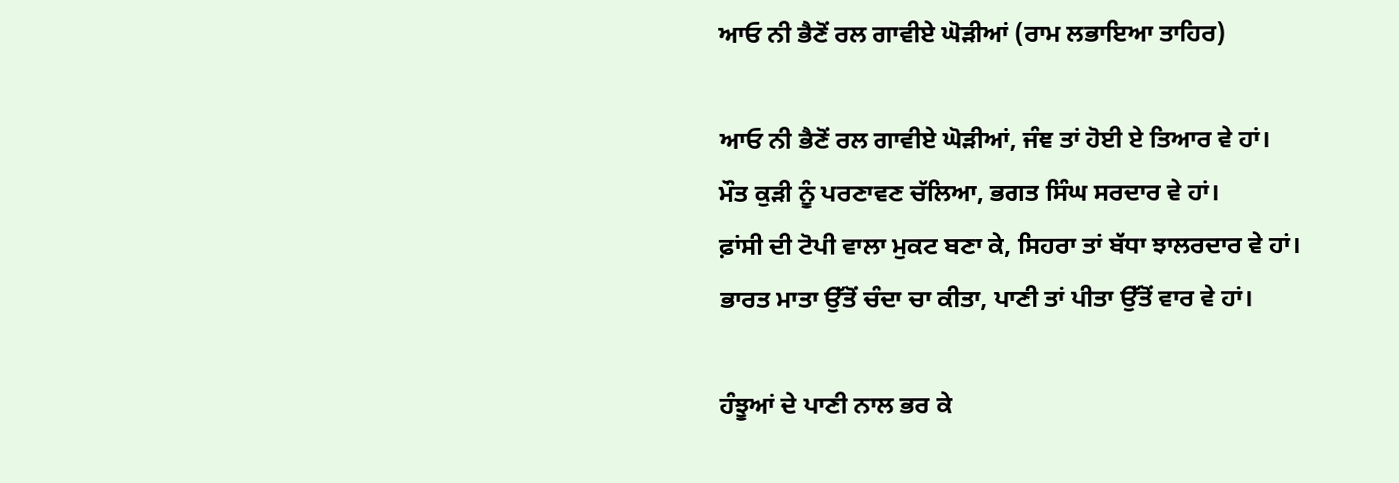ਆਓ ਨੀ ਭੈਣੋਂ ਰਲ ਗਾਵੀਏ ਘੋੜੀਆਂ (ਰਾਮ ਲਭਾਇਆ ਤਾਹਿਰ)

ਆਓ ਨੀ ਭੈਣੋਂ ਰਲ ਗਾਵੀਏ ਘੋੜੀਆਂ, ਜੰਞ ਤਾਂ ਹੋਈ ਏ ਤਿਆਰ ਵੇ ਹਾਂ।
ਮੌਤ ਕੁੜੀ ਨੂੰ ਪਰਣਾਵਣ ਚੱਲਿਆ, ਭਗਤ ਸਿੰਘ ਸਰਦਾਰ ਵੇ ਹਾਂ।
ਫ਼ਾਂਸੀ ਦੀ ਟੋਪੀ ਵਾਲਾ ਮੁਕਟ ਬਣਾ ਕੇ, ਸਿਹਰਾ ਤਾਂ ਬੱਧਾ ਝਾਲਰਦਾਰ ਵੇ ਹਾਂ।
ਭਾਰਤ ਮਾਤਾ ਉੱਤੋਂ ਚੰਦਾ ਚਾ ਕੀਤਾ, ਪਾਣੀ ਤਾਂ ਪੀਤਾ ਉੱਤੋਂ ਵਾਰ ਵੇ ਹਾਂ।

ਹੰਝੂਆਂ ਦੇ ਪਾਣੀ ਨਾਲ ਭਰ ਕੇ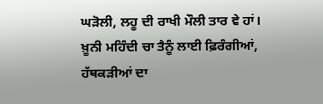ਘੜੋਲੀ, ਲਹੂ ਦੀ ਰਾਖੀ ਮੌਲੀ ਤਾਰ ਵੇ ਹਾਂ।
ਖ਼ੂਨੀ ਮਹਿੰਦੀ ਚਾ ਤੈਨੂੰ ਲਾਈ ਫ਼ਿਰੰਗੀਆਂ, ਹੱਥਕੜੀਆਂ ਦਾ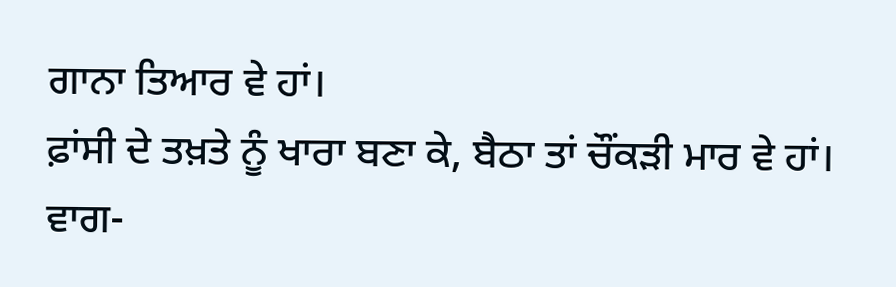ਗਾਨਾ ਤਿਆਰ ਵੇ ਹਾਂ।
ਫ਼ਾਂਸੀ ਦੇ ਤਖ਼ਤੇ ਨੂੰ ਖਾਰਾ ਬਣਾ ਕੇ, ਬੈਠਾ ਤਾਂ ਚੌਂਕੜੀ ਮਾਰ ਵੇ ਹਾਂ।
ਵਾਗ-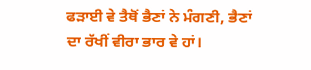ਫੜਾਈ ਵੇ ਤੈਥੋਂ ਭੈਣਾਂ ਨੇ ਮੰਗਣੀ, ਭੈਣਾਂ ਦਾ ਰੱਖੀਂ ਵੀਰਾ ਭਾਰ ਵੇ ਹਾਂ।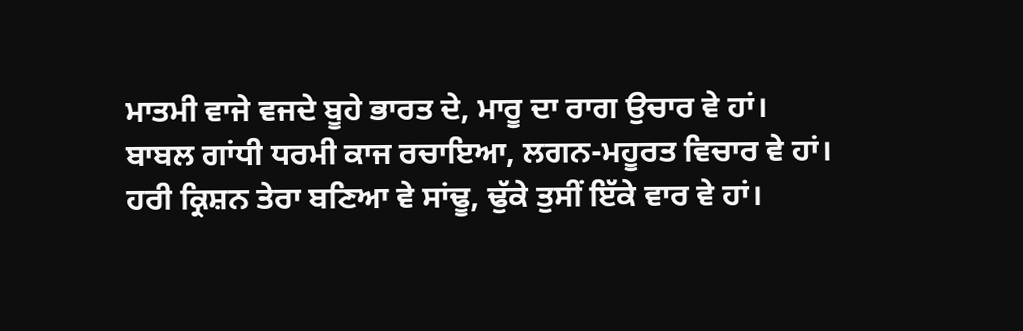ਮਾਤਮੀ ਵਾਜੇ ਵਜਦੇ ਬੂਹੇ ਭਾਰਤ ਦੇ, ਮਾਰੂ ਦਾ ਰਾਗ ਉਚਾਰ ਵੇ ਹਾਂ।
ਬਾਬਲ ਗਾਂਧੀ ਧਰਮੀ ਕਾਜ ਰਚਾਇਆ, ਲਗਨ-ਮਹੂਰਤ ਵਿਚਾਰ ਵੇ ਹਾਂ।
ਹਰੀ ਕ੍ਰਿਸ਼ਨ ਤੇਰਾ ਬਣਿਆ ਵੇ ਸਾਂਢੂ, ਢੁੱਕੇ ਤੁਸੀਂ ਇੱਕੇ ਵਾਰ ਵੇ ਹਾਂ।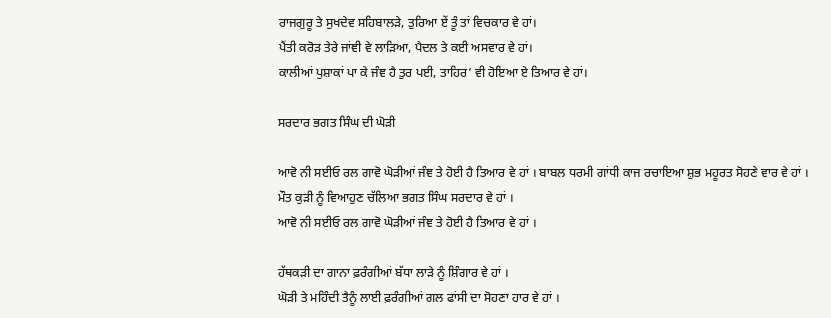ਰਾਜਗੁਰੂ ਤੇ ਸੁਖਦੇਵ ਸਹਿਬਾਲੜੇ, ਤੁਰਿਆ ਏਂ ਤੂੰ ਤਾਂ ਵਿਚਕਾਰ ਵੇ ਹਾਂ।
ਪੈਂਤੀ ਕਰੋੜ ਤੇਰੇ ਜਾਂਞੀ ਵੇ ਲਾੜਿਆ, ਪੈਦਲ ਤੇ ਕਈ ਅਸਵਾਰ ਵੇ ਹਾਂ।
ਕਾਲੀਆਂ ਪੁਸ਼ਾਕਾਂ ਪਾ ਕੇ ਜੰਞ ਹੈ ਤੁਰ ਪਈ, ਤਾਹਿਰ’ ਵੀ ਹੋਇਆ ਏ ਤਿਆਰ ਵੇ ਹਾਂ।

ਸਰਦਾਰ ਭਗਤ ਸਿੰਘ ਦੀ ਘੋੜੀ

ਆਵੋ ਨੀ ਸਈਓ ਰਲ ਗਾਵੋ ਘੋੜੀਆਂ ਜੰਞ ਤੇ ਹੋਈ ਹੈ ਤਿਆਰ ਵੇ ਹਾਂ । ਬਾਬਲ ਧਰਮੀ ਗਾਂਧੀ ਕਾਜ ਰਚਾਇਆ ਸ਼ੁਭ ਮਹੂਰਤ ਸੋਹਣੇ ਵਾਰ ਵੇ ਹਾਂ ।
ਮੌਤ ਕੁੜੀ ਨੂੰ ਵਿਆਹੁਣ ਚੱਲਿਆ ਭਗਤ ਸਿੰਘ ਸਰਦਾਰ ਵੇ ਹਾਂ ।
ਆਵੋ ਨੀ ਸਈਓ ਰਲ ਗਾਵੋ ਘੋੜੀਆਂ ਜੰਞ ਤੇ ਹੋਈ ਹੈ ਤਿਆਰ ਵੇ ਹਾਂ ।

ਹੱਥਕੜੀ ਦਾ ਗਾਨਾ ਫ਼ਰੰਗੀਆਂ ਬੱਧਾ ਲਾੜੇ ਨੂੰ ਸ਼ਿੰਗਾਰ ਵੇ ਹਾਂ ।
ਘੋੜੀ ਤੇ ਮਹਿੰਦੀ ਤੈਨੂੰ ਲਾਈ ਫ਼ਰੰਗੀਆਂ ਗਲ ਫਾਂਸੀ ਦਾ ਸੋਹਣਾ ਹਾਰ ਵੇ ਹਾਂ ।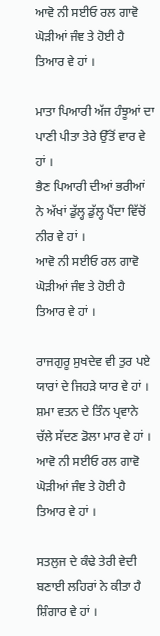ਆਵੋ ਨੀ ਸਈਓ ਰਲ ਗਾਵੋ ਘੋੜੀਆਂ ਜੰਞ ਤੇ ਹੋਈ ਹੈ ਤਿਆਰ ਵੇ ਹਾਂ ।

ਮਾਤਾ ਪਿਆਰੀ ਅੱਜ ਹੰਝੂਆਂ ਦਾ ਪਾਣੀ ਪੀਤਾ ਤੇਰੇ ਉੱਤੋਂ ਵਾਰ ਵੇ ਹਾਂ ।
ਭੈਣ ਪਿਆਰੀ ਦੀਆਂ ਭਰੀਆਂ ਨੇ ਅੱਖਾਂ ਡੁੱਲ੍ਹ ਡੁੱਲ੍ਹ ਪੈਂਦਾ ਵਿੱਚੋਂ ਨੀਰ ਵੇ ਹਾਂ ।
ਆਵੋ ਨੀ ਸਈਓ ਰਲ ਗਾਵੋ ਘੋੜੀਆਂ ਜੰਞ ਤੇ ਹੋਈ ਹੈ ਤਿਆਰ ਵੇ ਹਾਂ ।

ਰਾਜਗੁਰੂ ਸੁਖਦੇਵ ਵੀ ਤੁਰ ਪਏ ਯਾਰਾਂ ਦੇ ਜਿਹੜੇ ਯਾਰ ਵੇ ਹਾਂ ।
ਸ਼ਮਾ ਵਤਨ ਦੇ ਤਿੰਨ ਪ੍ਰਵਾਨੇ ਚੱਲੇ ਸੱਦਣ ਡੋਲਾ ਮਾਰ ਵੇ ਹਾਂ ।
ਆਵੋ ਨੀ ਸਈਓ ਰਲ ਗਾਵੋ ਘੋੜੀਆਂ ਜੰਞ ਤੇ ਹੋਈ ਹੈ ਤਿਆਰ ਵੇ ਹਾਂ ।

ਸਤਲੁਜ ਦੇ ਕੰਢੇ ਤੇਰੀ ਵੇਦੀ ਬਣਾਈ ਲਹਿਰਾਂ ਨੇ ਕੀਤਾ ਹੈ ਸ਼ਿੰਗਾਰ ਵੇ ਹਾਂ ।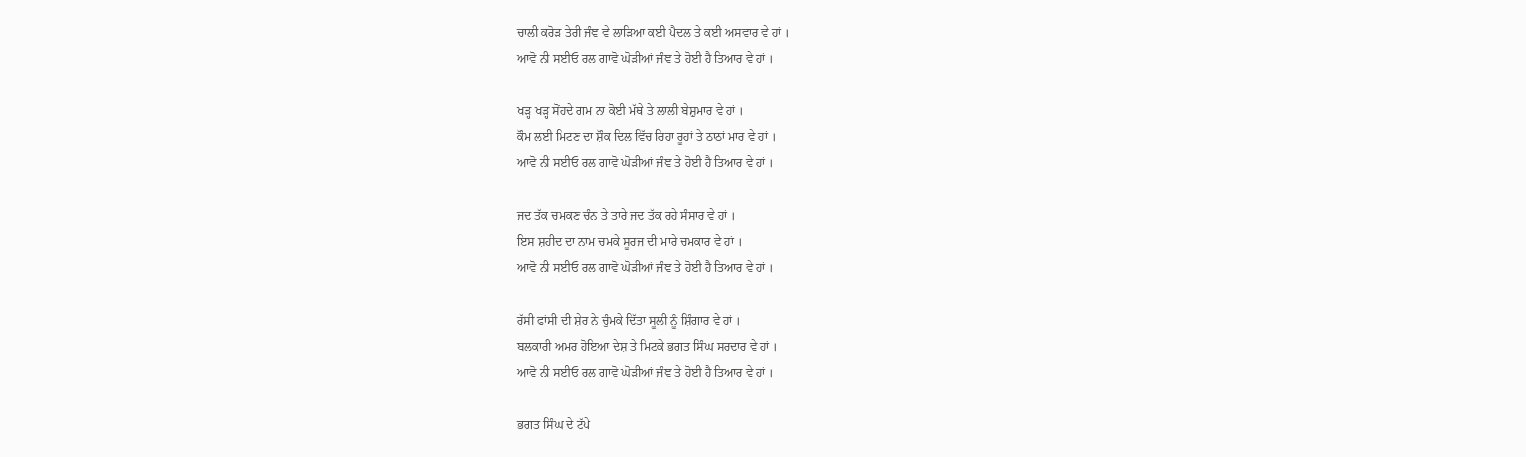ਚਾਲੀ ਕਰੋੜ ਤੇਰੀ ਜੰਞ ਵੇ ਲਾੜਿਆ ਕਈ ਪੈਦਲ ਤੇ ਕਈ ਅਸਵਾਰ ਵੇ ਹਾਂ ।
ਆਵੋ ਨੀ ਸਈਓ ਰਲ ਗਾਵੋ ਘੋੜੀਆਂ ਜੰਞ ਤੇ ਹੋਈ ਹੈ ਤਿਆਰ ਵੇ ਹਾਂ ।

ਖੜ੍ਹ ਖੜ੍ਹ ਸੋਂਹਦੇ ਗਮ ਨਾ ਕੋਈ ਮੱਥੇ ਤੇ ਲਾਲੀ ਬੇਸ਼ੁਮਾਰ ਵੇ ਹਾਂ ।
ਕੌਮ ਲਈ ਮਿਟਣ ਦਾ ਸ਼ੌਕ ਦਿਲ ਵਿੱਚ ਰਿਹਾ ਰੂਹਾਂ ਤੇ ਠਾਠਾਂ ਮਾਰ ਵੇ ਹਾਂ ।
ਆਵੋ ਨੀ ਸਈਓ ਰਲ ਗਾਵੋ ਘੋੜੀਆਂ ਜੰਞ ਤੇ ਹੋਈ ਹੈ ਤਿਆਰ ਵੇ ਹਾਂ ।

ਜਦ ਤੱਕ ਚਮਕਣ ਚੰਨ ਤੇ ਤਾਰੇ ਜਦ ਤੱਕ ਰਹੇ ਸੰਸਾਰ ਵੇ ਹਾਂ ।
ਇਸ ਸ਼ਹੀਦ ਦਾ ਨਾਮ ਚਮਕੇ ਸੂਰਜ ਦੀ ਮਾਰੇ ਚਮਕਾਰ ਵੇ ਹਾਂ ।
ਆਵੋ ਨੀ ਸਈਓ ਰਲ ਗਾਵੋ ਘੋੜੀਆਂ ਜੰਞ ਤੇ ਹੋਈ ਹੈ ਤਿਆਰ ਵੇ ਹਾਂ ।

ਰੱਸੀ ਫਾਂਸੀ ਦੀ ਸ਼ੇਰ ਨੇ ਚੁੰਮਕੇ ਦਿੱਤਾ ਸੂਲੀ ਨੂੰ ਸ਼ਿੰਗਾਰ ਵੇ ਹਾਂ ।
ਬਲਕਾਰੀ ਅਮਰ ਹੋਇਆ ਦੇਸ਼ ਤੇ ਮਿਟਕੇ ਭਗਤ ਸਿੰਘ ਸਰਦਾਰ ਵੇ ਹਾਂ ।
ਆਵੋ ਨੀ ਸਈਓ ਰਲ ਗਾਵੋ ਘੋੜੀਆਂ ਜੰਞ ਤੇ ਹੋਈ ਹੈ ਤਿਆਰ ਵੇ ਹਾਂ ।

ਭਗਤ ਸਿੰਘ ਦੇ ਟੱਪੇ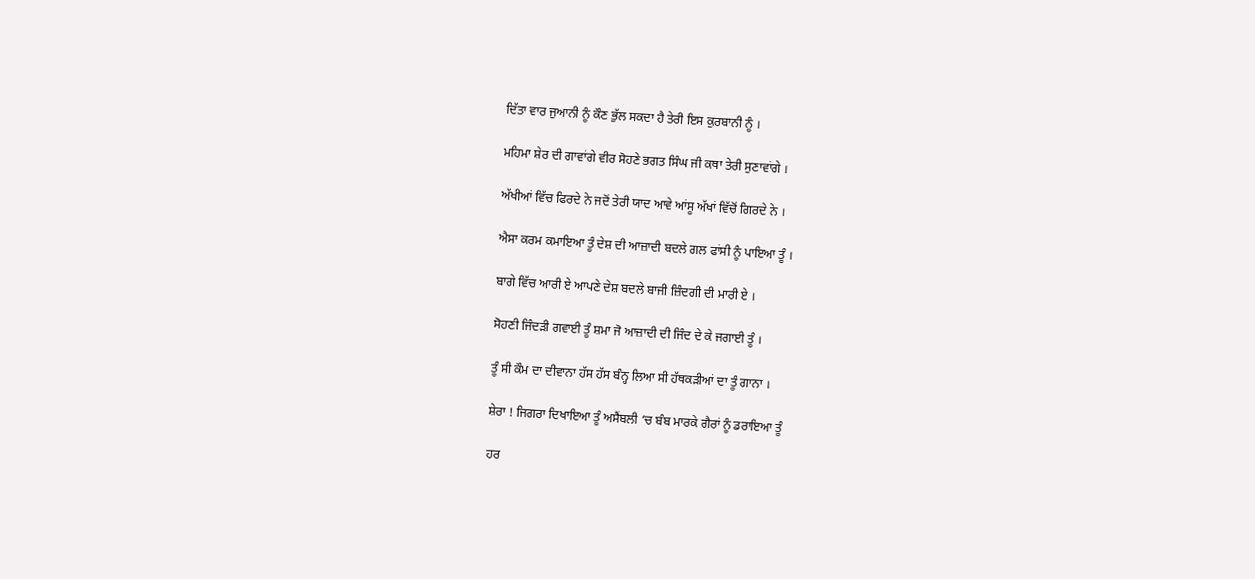ਦਿੱਤਾ ਵਾਰ ਜੁਆਨੀ ਨੂੰ ਕੌਣ ਭੁੱਲ ਸਕਦਾ ਹੈ ਤੇਰੀ ਇਸ ਕੁਰਬਾਨੀ ਨੂੰ ।

ਮਹਿਮਾ ਸ਼ੇਰ ਦੀ ਗਾਵਾਂਗੇ ਵੀਰ ਸੋਹਣੇ ਭਗਤ ਸਿੰਘ ਜੀ ਕਥਾ ਤੇਰੀ ਸੁਣਾਵਾਂਗੇ ।

ਅੱਖੀਆਂ ਵਿੱਚ ਫਿਰਦੇ ਨੇ ਜਦੋਂ ਤੇਰੀ ਯਾਦ ਆਵੇ ਆਂਸੂ ਅੱਖਾਂ ਵਿੱਚੋਂ ਗਿਰਦੇ ਨੇ ।

ਐਸਾ ਕਰਮ ਕਮਾਇਆ ਤੂੰ ਦੇਸ਼ ਦੀ ਆਜ਼ਾਦੀ ਬਦਲੇ ਗਲ ਫਾਂਸੀ ਨੂੰ ਪਾਇਆ ਤੂੰ ।

ਬਾਗੇ ਵਿੱਚ ਆਰੀ ਏ ਆਪਣੇ ਦੇਸ਼ ਬਦਲੇ ਬਾਜੀ ਜ਼ਿੰਦਗੀ ਦੀ ਮਾਰੀ ਏ ।

ਸੋਹਣੀ ਜਿੰਦੜੀ ਗਵਾਈ ਤੂੰ ਸ਼ਮਾ ਜੋ ਆਜ਼ਾਦੀ ਦੀ ਜਿੰਦ ਦੇ ਕੇ ਜਗਾਈ ਤੂੰ ।

ਤੂੰ ਸੀ ਕੌਮ ਦਾ ਦੀਵਾਨਾ ਹੱਸ ਹੱਸ ਬੰਨ੍ਹ ਲਿਆ ਸੀ ਹੱਥਕੜੀਆਂ ਦਾ ਤੂੰ ਗਾਨਾ ।

ਸ਼ੇਰਾ ! ਜਿਗਰਾ ਦਿਖਾਇਆ ਤੂੰ ਅਸੈਂਬਲੀ ‘ਚ ਬੰਬ ਮਾਰਕੇ ਗੈਰਾਂ ਨੂੰ ਡਰਾਇਆ ਤੂੰ

ਹਰ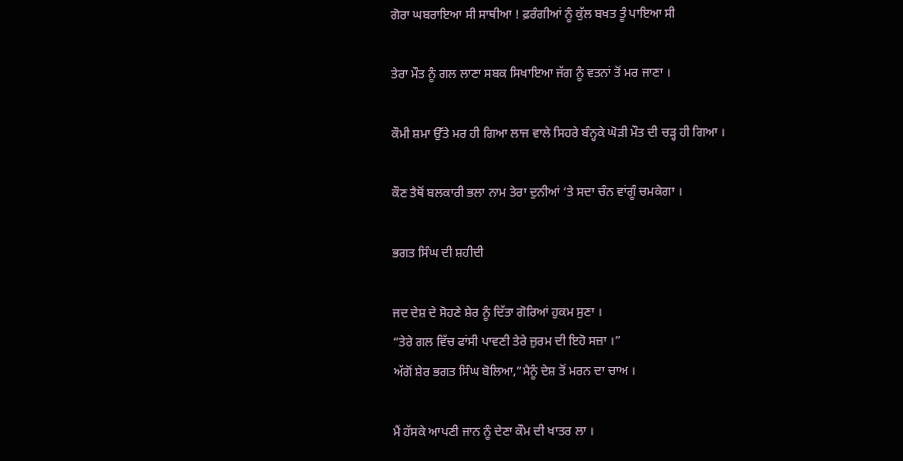ਗੋਰਾ ਘਬਰਾਇਆ ਸੀ ਸਾਥੀਆ ! ਫ਼ਰੰਗੀਆਂ ਨੂੰ ਕੁੱਲ ਬਖਤ ਤੂੰ ਪਾਇਆ ਸੀ

ਤੇਰਾ ਮੌਤ ਨੂੰ ਗਲ ਲਾਣਾ ਸਬਕ ਸਿਖਾਇਆ ਜੱਗ ਨੂੰ ਵਤਨਾਂ ਤੋਂ ਮਰ ਜਾਣਾ ।

ਕੌਮੀ ਸ਼ਮਾ ਉੱਤੇ ਮਰ ਹੀ ਗਿਆ ਲਾਜ ਵਾਲੇ ਸਿਹਰੇ ਬੰਨ੍ਹਕੇ ਘੋੜੀ ਮੌਤ ਦੀ ਚੜ੍ਹ ਹੀ ਗਿਆ ।

ਕੌਣ ਤੈਥੋਂ ਬਲਕਾਰੀ ਭਲਾ ਨਾਮ ਤੇਰਾ ਦੁਨੀਆਂ ‘ਤੇ ਸਦਾ ਚੰਨ ਵਾਂਗੂੰ ਚਮਕੇਗਾ ।

ਭਗਤ ਸਿੰਘ ਦੀ ਸ਼ਹੀਦੀ

ਜਦ ਦੇਸ਼ ਦੇ ਸੋਹਣੇ ਸ਼ੇਰ ਨੂੰ ਦਿੱਤਾ ਗੋਰਿਆਂ ਹੁਕਮ ਸੁਣਾ ।
“ਤੇਰੇ ਗਲ ਵਿੱਚ ਫਾਂਸੀ ਪਾਵਣੀ ਤੇਰੇ ਜ਼ੁਰਮ ਦੀ ਇਹੋ ਸਜ਼ਾ ।”
ਅੱਗੋਂ ਸ਼ੇਰ ਭਗਤ ਸਿੰਘ ਬੋਲਿਆ,”ਮੈਨੂੰ ਦੇਸ਼ ਤੋਂ ਮਰਨ ਦਾ ਚਾਅ ।

ਮੈਂ ਹੱਸਕੇ ਆਪਣੀ ਜਾਨ ਨੂੰ ਦੇਣਾ ਕੌਮ ਦੀ ਖਾਤਰ ਲਾ ।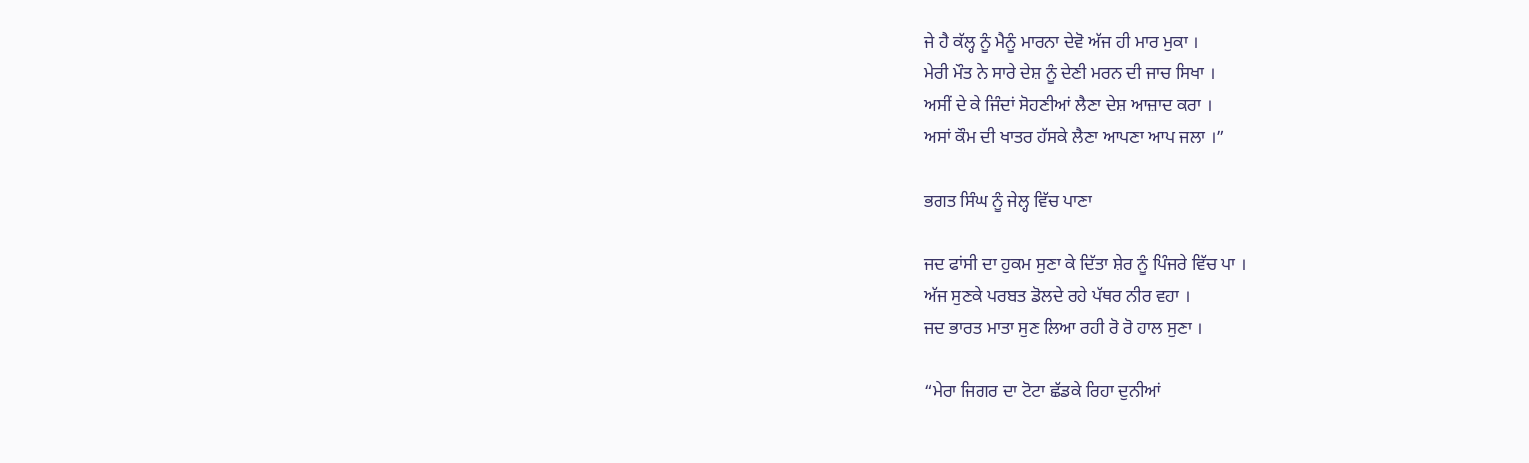ਜੇ ਹੈ ਕੱਲ੍ਹ ਨੂੰ ਮੈਨੂੰ ਮਾਰਨਾ ਦੇਵੋ ਅੱਜ ਹੀ ਮਾਰ ਮੁਕਾ ।
ਮੇਰੀ ਮੌਤ ਨੇ ਸਾਰੇ ਦੇਸ਼ ਨੂੰ ਦੇਣੀ ਮਰਨ ਦੀ ਜਾਚ ਸਿਖਾ ।
ਅਸੀਂ ਦੇ ਕੇ ਜਿੰਦਾਂ ਸੋਹਣੀਆਂ ਲੈਣਾ ਦੇਸ਼ ਆਜ਼ਾਦ ਕਰਾ ।
ਅਸਾਂ ਕੌਮ ਦੀ ਖਾਤਰ ਹੱਸਕੇ ਲੈਣਾ ਆਪਣਾ ਆਪ ਜਲਾ ।”

ਭਗਤ ਸਿੰਘ ਨੂੰ ਜੇਲ੍ਹ ਵਿੱਚ ਪਾਣਾ

ਜਦ ਫਾਂਸੀ ਦਾ ਹੁਕਮ ਸੁਣਾ ਕੇ ਦਿੱਤਾ ਸ਼ੇਰ ਨੂੰ ਪਿੰਜਰੇ ਵਿੱਚ ਪਾ ।
ਅੱਜ ਸੁਣਕੇ ਪਰਬਤ ਡੋਲਦੇ ਰਹੇ ਪੱਥਰ ਨੀਰ ਵਹਾ ।
ਜਦ ਭਾਰਤ ਮਾਤਾ ਸੁਣ ਲਿਆ ਰਹੀ ਰੋ ਰੋ ਹਾਲ ਸੁਣਾ ।

“ਮੇਰਾ ਜਿਗਰ ਦਾ ਟੋਟਾ ਛੱਡਕੇ ਰਿਹਾ ਦੁਨੀਆਂ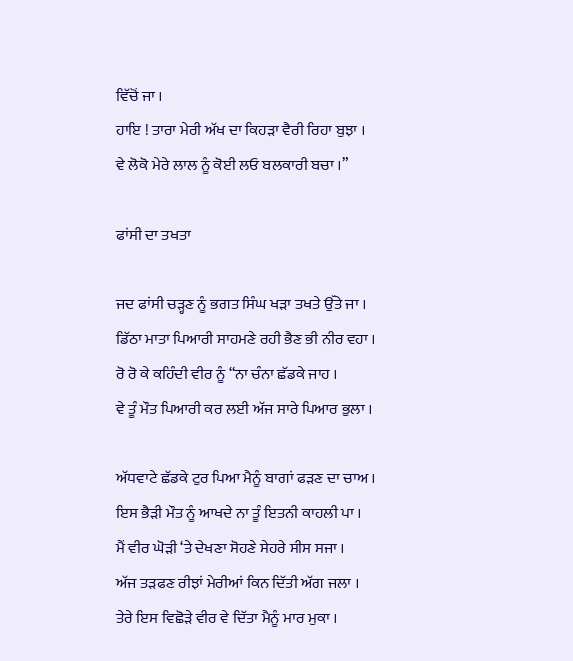ਵਿੱਚੋਂ ਜਾ ।
ਹਾਇ ! ਤਾਰਾ ਮੇਰੀ ਅੱਖ ਦਾ ਕਿਹੜਾ ਵੈਰੀ ਰਿਹਾ ਬੁਝਾ ।
ਵੇ ਲੋਕੋ ਮੇਰੇ ਲਾਲ ਨੂੰ ਕੋਈ ਲਓ ਬਲਕਾਰੀ ਬਚਾ ।”

ਫਾਂਸੀ ਦਾ ਤਖਤਾ

ਜਦ ਫਾਂਸੀ ਚੜ੍ਹਣ ਨੂੰ ਭਗਤ ਸਿੰਘ ਖੜਾ ਤਖਤੇ ਉੱਤੇ ਜਾ ।
ਡਿੱਠਾ ਮਾਤਾ ਪਿਆਰੀ ਸਾਹਮਣੇ ਰਹੀ ਭੈਣ ਭੀ ਨੀਰ ਵਹਾ ।
ਰੋ ਰੋ ਕੇ ਕਹਿੰਦੀ ਵੀਰ ਨੂੰ “ਨਾ ਚੰਨਾ ਛੱਡਕੇ ਜਾਹ ।
ਵੇ ਤੂੰ ਮੌਤ ਪਿਆਰੀ ਕਰ ਲਈ ਅੱਜ ਸਾਰੇ ਪਿਆਰ ਭੁਲਾ ।

ਅੱਧਵਾਟੇ ਛੱਡਕੇ ਟੁਰ ਪਿਆ ਮੈਨੂੰ ਬਾਗਾਂ ਫੜਣ ਦਾ ਚਾਅ ।
ਇਸ ਭੈੜੀ ਮੌਤ ਨੂੰ ਆਖਦੇ ਨਾ ਤੂੰ ਇਤਨੀ ਕਾਹਲੀ ਪਾ ।
ਮੈਂ ਵੀਰ ਘੋੜੀ ‘ਤੇ ਦੇਖਣਾ ਸੋਹਣੇ ਸੇਹਰੇ ਸੀਸ ਸਜਾ ।
ਅੱਜ ਤੜਫਣ ਰੀਝਾਂ ਮੇਰੀਆਂ ਕਿਨ ਦਿੱਤੀ ਅੱਗ ਜਲਾ ।
ਤੇਰੇ ਇਸ ਵਿਛੋੜੇ ਵੀਰ ਵੇ ਦਿੱਤਾ ਮੈਨੂੰ ਮਾਰ ਮੁਕਾ ।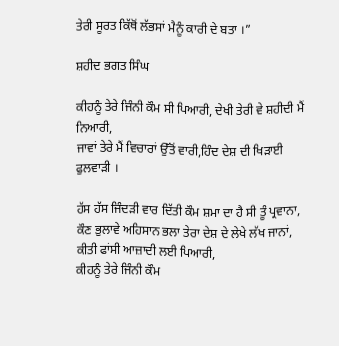ਤੇਰੀ ਸੂਰਤ ਕਿੱਥੋਂ ਲੱਭਸਾਂ ਮੈਨੂੰ ਕਾਰੀ ਦੇ ਬਤਾ ।”

ਸ਼ਹੀਦ ਭਗਤ ਸਿੰਘ

ਕੀਹਨੂੰ ਤੇਰੇ ਜਿੰਨੀ ਕੌਮ ਸੀ ਪਿਆਰੀ, ਦੇਖੀ ਤੇਰੀ ਵੇ ਸ਼ਹੀਦੀ ਮੈਂ ਨਿਆਰੀ,
ਜਾਵਾਂ ਤੇਰੇ ਮੈਂ ਵਿਚਾਰਾਂ ਉੱਤੋਂ ਵਾਰੀ,ਹਿੰਦ ਦੇਸ਼ ਦੀ ਖਿੜਾਈ ਫੁਲਵਾੜੀ ।

ਹੱਸ ਹੱਸ ਜਿੰਦੜੀ ਵਾਰ ਦਿੱਤੀ ਕੌਮ ਸ਼ਮਾ ਦਾ ਹੈ ਸੀ ਤੂੰ ਪ੍ਰਵਾਨਾ,
ਕੌਣ ਭੁਲਾਵੇ ਅਹਿਸਾਨ ਭਲਾ ਤੇਰਾ ਦੇਸ਼ ਦੇ ਲੇਖੇ ਲੱਖ ਜਾਨਾਂ,
ਕੀਤੀ ਫਾਂਸੀ ਆਜ਼ਾਦੀ ਲਈ ਪਿਆਰੀ,
ਕੀਹਨੂੰ ਤੇਰੇ ਜਿੰਨੀ ਕੌਮ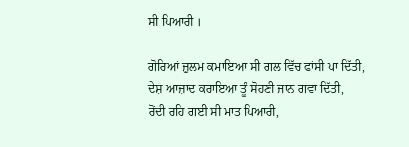ਸੀ ਪਿਆਰੀ ।

ਗੋਰਿਆਂ ਜ਼ੁਲਮ ਕਮਾਇਆ ਸੀ ਗਲ ਵਿੱਚ ਫਾਂਸੀ ਪਾ ਦਿੱਤੀ,
ਦੇਸ਼ ਆਜ਼ਾਦ ਕਰਾਇਆ ਤੂੰ ਸੋਹਣੀ ਜਾਨ ਗਵਾ ਦਿੱਤੀ,
ਰੋਂਦੀ ਰਹਿ ਗਈ ਸੀ ਮਾਤ ਪਿਆਰੀ,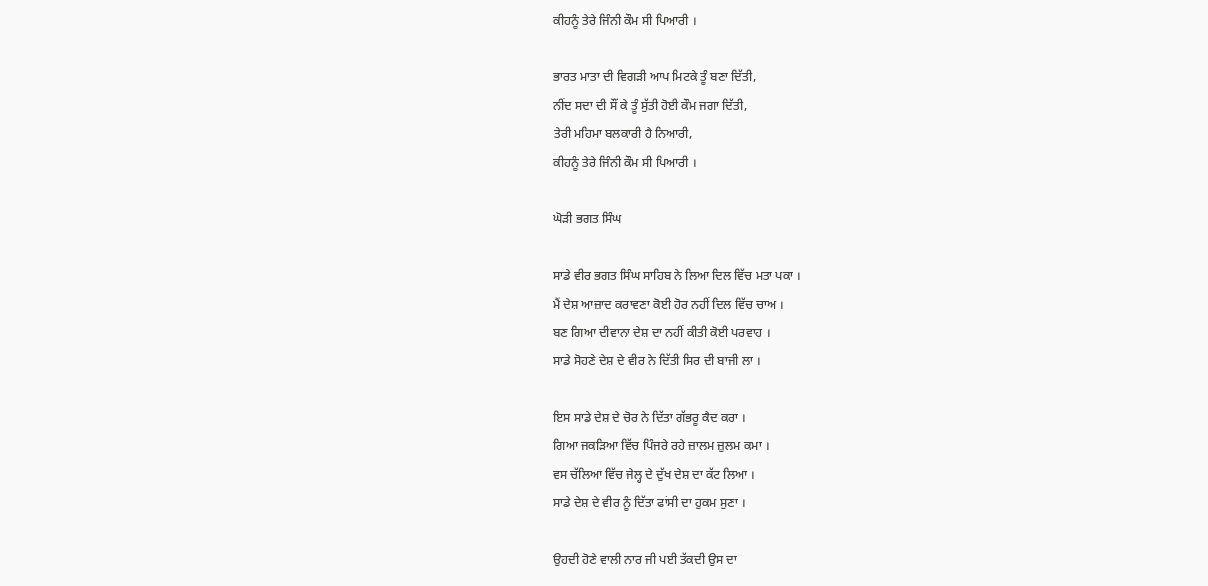ਕੀਹਨੂੰ ਤੇਰੇ ਜਿੰਨੀ ਕੌਮ ਸੀ ਪਿਆਰੀ ।

ਭਾਰਤ ਮਾਤਾ ਦੀ ਵਿਗੜੀ ਆਪ ਮਿਟਕੇ ਤੂੰ ਬਣਾ ਦਿੱਤੀ,
ਨੀਂਦ ਸਦਾ ਦੀ ਸੌਂ ਕੇ ਤੂੰ ਸੁੱਤੀ ਹੋਈ ਕੌਮ ਜਗਾ ਦਿੱਤੀ,
ਤੇਰੀ ਮਹਿਮਾ ਬਲਕਾਰੀ ਹੈ ਨਿਆਰੀ,
ਕੀਹਨੂੰ ਤੇਰੇ ਜਿੰਨੀ ਕੌਮ ਸੀ ਪਿਆਰੀ ।

ਘੋੜੀ ਭਗਤ ਸਿੰਘ

ਸਾਡੇ ਵੀਰ ਭਗਤ ਸਿੰਘ ਸਾਹਿਬ ਨੇ ਲਿਆ ਦਿਲ ਵਿੱਚ ਮਤਾ ਪਕਾ ।
ਮੈਂ ਦੇਸ਼ ਆਜ਼ਾਦ ਕਰਾਵਣਾ ਕੋਈ ਹੋਰ ਨਹੀਂ ਦਿਲ ਵਿੱਚ ਚਾਅ ।
ਬਣ ਗਿਆ ਦੀਵਾਨਾ ਦੇਸ਼ ਦਾ ਨਹੀਂ ਕੀਤੀ ਕੋਈ ਪਰਵਾਹ ।
ਸਾਡੇ ਸੋਹਣੇ ਦੇਸ਼ ਦੇ ਵੀਰ ਨੇ ਦਿੱਤੀ ਸਿਰ ਦੀ ਬਾਜੀ ਲਾ ।

ਇਸ ਸਾਡੇ ਦੇਸ਼ ਦੇ ਚੋਰ ਨੇ ਦਿੱਤਾ ਗੱਭਰੂ ਕੈਦ ਕਰਾ ।
ਗਿਆ ਜਕੜਿਆ ਵਿੱਚ ਪਿੰਜਰੇ ਰਹੇ ਜ਼ਾਲਮ ਜ਼ੁਲਮ ਕਮਾ ।
ਵਸ ਚੱਲਿਆ ਵਿੱਚ ਜੇਲ੍ਹ ਦੇ ਦੁੱਖ ਦੇਸ਼ ਦਾ ਕੱਟ ਲਿਆ ।
ਸਾਡੇ ਦੇਸ਼ ਦੇ ਵੀਰ ਨੂੰ ਦਿੱਤਾ ਫਾਂਸੀ ਦਾ ਹੁਕਮ ਸੁਣਾ ।

ਉਹਦੀ ਹੋਣੇ ਵਾਲੀ ਨਾਰ ਜੀ ਪਈ ਤੱਕਦੀ ਉਸ ਦਾ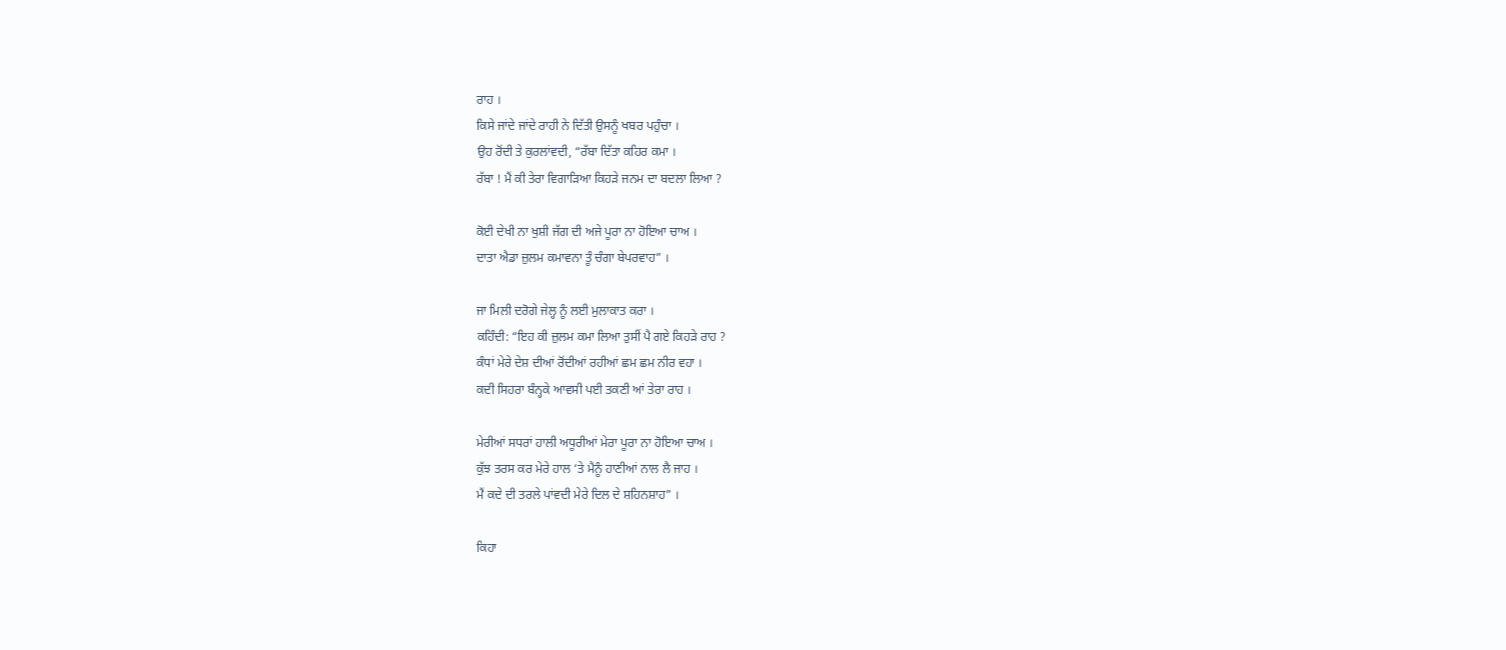ਰਾਹ ।
ਕਿਸੇ ਜਾਂਦੇ ਜਾਂਦੇ ਰਾਹੀ ਨੇ ਦਿੱਤੀ ਉਸਨੂੰ ਖਬਰ ਪਹੁੰਚਾ ।
ਉਹ ਰੋਂਦੀ ਤੇ ਕੁਰਲਾਂਵਦੀ, “ਰੱਬਾ ਦਿੱਤਾ ਕਹਿਰ ਕਮਾ ।
ਰੱਬਾ ! ਮੈਂ ਕੀ ਤੇਰਾ ਵਿਗਾੜਿਆ ਕਿਹੜੇ ਜਨਮ ਦਾ ਬਦਲਾ ਲਿਆ ?

ਕੋਈ ਦੇਖੀ ਨਾ ਖੁਸ਼ੀ ਜੱਗ ਦੀ ਅਜੇ ਪੂਰਾ ਨਾ ਹੋਇਆ ਚਾਅ ।
ਦਾਤਾ ਐਡਾ ਜ਼ੁਲਮ ਕਮਾਵਨਾ ਤੂੰ ਚੰਗਾ ਬੇਪਰਵਾਹ” ।

ਜਾ ਮਿਲੀ ਦਰੋਗੇ ਜੇਲ੍ਹ ਨੂੰ ਲਈ ਮੁਲਾਕਾਤ ਕਰਾ ।
ਕਹਿੰਦੀ: “ਇਹ ਕੀ ਜ਼ੁਲਮ ਕਮਾ ਲਿਆ ਤੁਸੀਂ ਪੈ ਗਏ ਕਿਹੜੇ ਰਾਹ ?
ਕੰਧਾਂ ਮੇਰੇ ਦੇਸ਼ ਦੀਆਂ ਰੋਂਦੀਆਂ ਰਹੀਆਂ ਛਮ ਛਮ ਨੀਰ ਵਹਾ ।
ਕਦੀ ਸਿਹਰਾ ਬੰਨ੍ਹਕੇ ਆਵਸੀ ਪਈ ਤਕਣੀ ਆਂ ਤੇਰਾ ਰਾਹ ।

ਮੇਰੀਆਂ ਸਧਰਾਂ ਹਾਲੀ ਅਧੂਰੀਆਂ ਮੇਰਾ ਪੂਰਾ ਨਾ ਹੋਇਆ ਚਾਅ ।
ਕੁੱਝ ਤਰਸ ਕਰ ਮੇਰੇ ਹਾਲ ‘ਤੇ ਮੈਨੂੰ ਹਾਣੀਆਂ ਨਾਲ ਲੈ ਜਾਹ ।
ਮੈਂ ਕਦੇ ਦੀ ਤਰਲੇ ਪਾਂਵਦੀ ਮੇਰੇ ਦਿਲ ਦੇ ਸ਼ਹਿਨਸ਼ਾਹ” ।

ਕਿਹਾ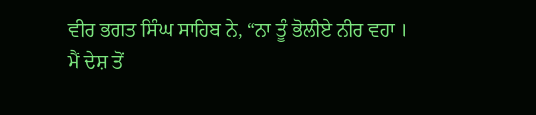ਵੀਰ ਭਗਤ ਸਿੰਘ ਸਾਹਿਬ ਨੇ, “ਨਾ ਤੂੰ ਭੋਲੀਏ ਨੀਰ ਵਹਾ ।
ਮੈਂ ਦੇਸ਼ ਤੋਂ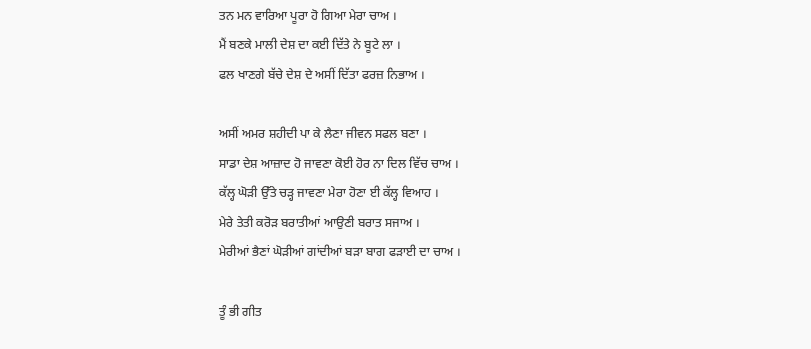ਤਨ ਮਨ ਵਾਰਿਆ ਪੂਰਾ ਹੋ ਗਿਆ ਮੇਰਾ ਚਾਅ ।
ਮੈਂ ਬਣਕੇ ਮਾਲੀ ਦੇਸ਼ ਦਾ ਕਈ ਦਿੱਤੇ ਨੇ ਬੂਟੇ ਲਾ ।
ਫਲ ਖਾਣਗੇ ਬੱਚੇ ਦੇਸ਼ ਦੇ ਅਸੀਂ ਦਿੱਤਾ ਫਰਜ਼ ਨਿਭਾਅ ।

ਅਸੀਂ ਅਮਰ ਸ਼ਹੀਦੀ ਪਾ ਕੇ ਲੈਣਾ ਜੀਵਨ ਸਫਲ ਬਣਾ ।
ਸਾਡਾ ਦੇਸ਼ ਆਜ਼ਾਦ ਹੋ ਜਾਵਣਾ ਕੋਈ ਹੋਰ ਨਾ ਦਿਲ ਵਿੱਚ ਚਾਅ ।
ਕੱਲ੍ਹ ਘੋੜੀ ਉੱਤੇ ਚੜ੍ਹ ਜਾਵਣਾ ਮੇਰਾ ਹੋਣਾ ਈ ਕੱਲ੍ਹ ਵਿਆਹ ।
ਮੇਰੇ ਤੇਤੀ ਕਰੋੜ ਬਰਾਤੀਆਂ ਆਉਣੀ ਬਰਾਤ ਸਜਾਅ ।
ਮੇਰੀਆਂ ਭੈਣਾਂ ਘੋੜੀਆਂ ਗਾਂਦੀਆਂ ਬੜਾ ਬਾਗ ਫੜਾਈ ਦਾ ਚਾਅ ।

ਤੂੰ ਭੀ ਗੀਤ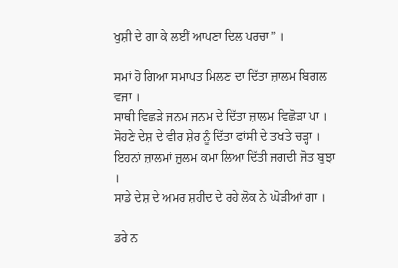ਖੁਸ਼ੀ ਦੇ ਗਾ ਕੇ ਲਈਂ ਆਪਣਾ ਦਿਲ ਪਰਚਾ” ।

ਸਮਾਂ ਹੋ ਗਿਆ ਸਮਾਪਤ ਮਿਲਣ ਦਾ ਦਿੱਤਾ ਜ਼ਾਲਮ ਬਿਗਲ ਵਜਾ ।
ਸਾਥੀ ਵਿਛੜੇ ਜਨਮ ਜਨਮ ਦੇ ਦਿੱਤਾ ਜ਼ਾਲਮ ਵਿਛੋੜਾ ਪਾ ।
ਸੋਹਣੇ ਦੇਸ਼ ਦੇ ਵੀਰ ਸ਼ੇਰ ਨੂੰ ਦਿੱਤਾ ਫਾਂਸੀ ਦੇ ਤਖਤੇ ਚੜ੍ਹਾ ।
ਇਹਨਾਂ ਜ਼ਾਲਮਾਂ ਜ਼ੁਲਮ ਕਮਾ ਲਿਆ ਦਿੱਤੀ ਜਗਦੀ ਜੋਤ ਬੁਝਾ ।
ਸਾਡੇ ਦੇਸ਼ ਦੇ ਅਮਰ ਸ਼ਹੀਦ ਦੇ ਰਹੇ ਲੋਕ ਨੇ ਘੋੜੀਆਂ ਗਾ ।

ਡਰੇ ਨ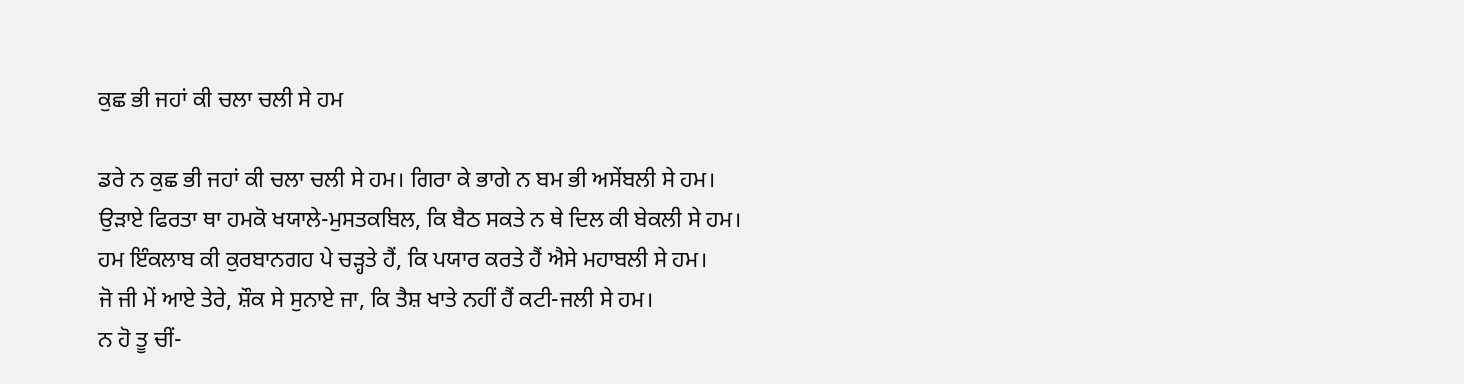ਕੁਛ ਭੀ ਜਹਾਂ ਕੀ ਚਲਾ ਚਲੀ ਸੇ ਹਮ

ਡਰੇ ਨ ਕੁਛ ਭੀ ਜਹਾਂ ਕੀ ਚਲਾ ਚਲੀ ਸੇ ਹਮ। ਗਿਰਾ ਕੇ ਭਾਗੇ ਨ ਬਮ ਭੀ ਅਸੇਂਬਲੀ ਸੇ ਹਮ।
ਉੜਾਏ ਫਿਰਤਾ ਥਾ ਹਮਕੋ ਖਯਾਲੇ-ਮੁਸਤਕਬਿਲ, ਕਿ ਬੈਠ ਸਕਤੇ ਨ ਥੇ ਦਿਲ ਕੀ ਬੇਕਲੀ ਸੇ ਹਮ।
ਹਮ ਇੰਕਲਾਬ ਕੀ ਕੁਰਬਾਨਗਹ ਪੇ ਚੜ੍ਹਤੇ ਹੈਂ, ਕਿ ਪਯਾਰ ਕਰਤੇ ਹੈਂ ਐਸੇ ਮਹਾਬਲੀ ਸੇ ਹਮ।
ਜੋ ਜੀ ਮੇਂ ਆਏ ਤੇਰੇ, ਸ਼ੌਕ ਸੇ ਸੁਨਾਏ ਜਾ, ਕਿ ਤੈਸ਼ ਖਾਤੇ ਨਹੀਂ ਹੈਂ ਕਟੀ-ਜਲੀ ਸੇ ਹਮ।
ਨ ਹੋ ਤੂ ਚੀਂ-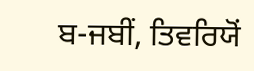ਬ-ਜਬੀਂ, ਤਿਵਰਿਯੋਂ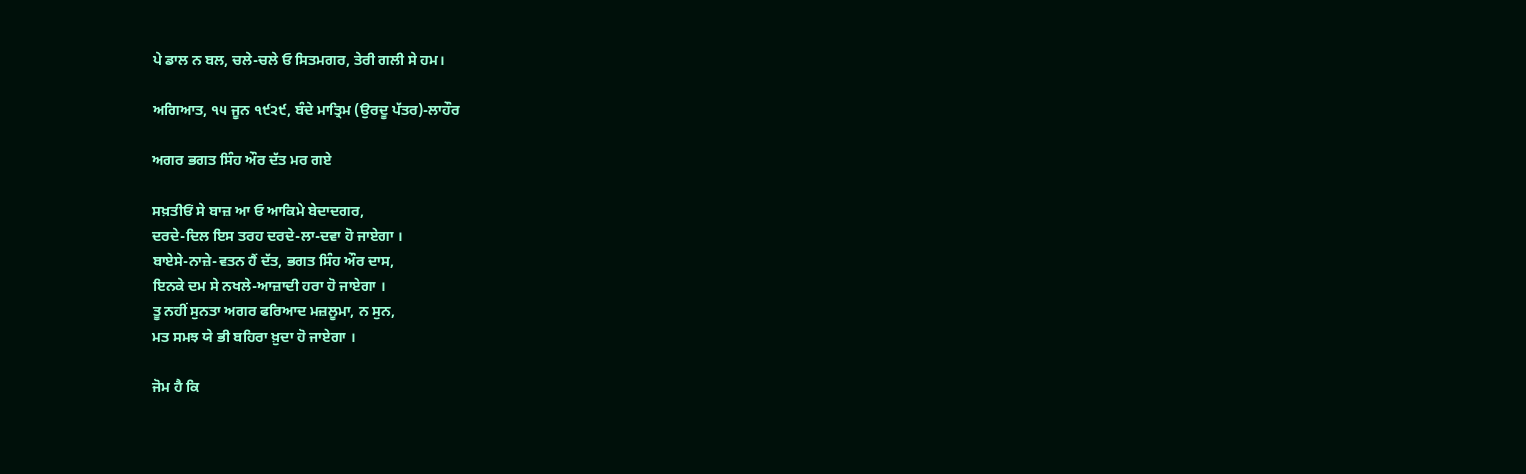ਪੇ ਡਾਲ ਨ ਬਲ, ਚਲੇ-ਚਲੇ ਓ ਸਿਤਮਗਰ, ਤੇਰੀ ਗਲੀ ਸੇ ਹਮ।

ਅਗਿਆਤ, ੧੫ ਜੂਨ ੧੯੨੯, ਬੰਦੇ ਮਾਤ੍ਰਿਮ (ਉਰਦੂ ਪੱਤਰ)-ਲਾਹੌਰ

ਅਗਰ ਭਗਤ ਸਿੰਹ ਔਰ ਦੱਤ ਮਰ ਗਏ

ਸਖ਼ਤੀਓਂ ਸੇ ਬਾਜ਼ ਆ ਓ ਆਕਿਮੇ ਬੇਦਾਦਗਰ,
ਦਰਦੇ-ਦਿਲ ਇਸ ਤਰਹ ਦਰਦੇ-ਲਾ-ਦਵਾ ਹੋ ਜਾਏਗਾ ।
ਬਾਏਸੇ-ਨਾਜ਼ੇ-ਵਤਨ ਹੈਂ ਦੱਤ, ਭਗਤ ਸਿੰਹ ਔਰ ਦਾਸ,
ਇਨਕੇ ਦਮ ਸੇ ਨਖਲੇ-ਆਜ਼ਾਦੀ ਹਰਾ ਹੋ ਜਾਏਗਾ ।
ਤੂ ਨਹੀਂ ਸੁਨਤਾ ਅਗਰ ਫਰਿਆਦ ਮਜ਼ਲੂਮਾ, ਨ ਸੁਨ,
ਮਤ ਸਮਝ ਯੇ ਭੀ ਬਹਿਰਾ ਖ਼ੁਦਾ ਹੋ ਜਾਏਗਾ ।

ਜੋਮ ਹੈ ਕਿ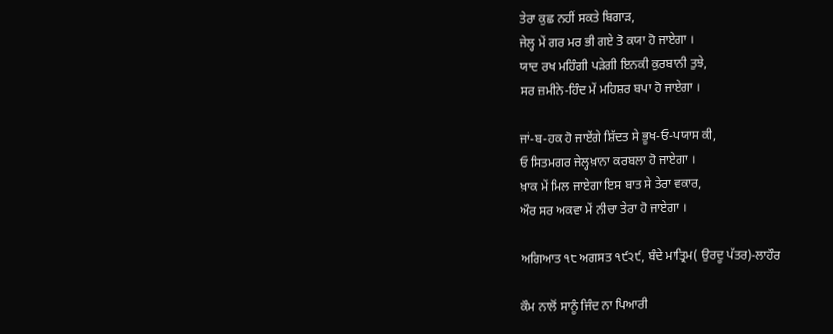ਤੇਰਾ ਕੁਛ ਨਹੀਂ ਸਕਤੇ ਬਿਗਾੜ,
ਜੇਲ੍ਹ ਮੇਂ ਗਰ ਮਰ ਭੀ ਗਏ ਤੋ ਕਯਾ ਹੋ ਜਾਏਗਾ ।
ਯਾਦ ਰਖ ਮਹਿੰਗੀ ਪੜੇਗੀ ਇਨਕੀ ਕੁਰਬਾਨੀ ਤੁਝੇ,
ਸਰ ਜ਼ਮੀਨੇ-ਹਿੰਦ ਮੇਂ ਮਹਿਸ਼ਰ ਬਪਾ ਹੋ ਜਾਏਗਾ ।

ਜਾਂ-ਬ-ਹਕ ਹੋ ਜਾਏਂਗੇ ਸ਼ਿੱਦਤ ਸੇ ਭੂਖ-ਓ-ਪਯਾਸ ਕੀ,
ਓ ਸਿਤਮਗਰ ਜੇਲ੍ਹਖ਼ਾਨਾ ਕਰਬਲਾ ਹੋ ਜਾਏਗਾ ।
ਖ਼ਾਕ ਮੇਂ ਮਿਲ ਜਾਏਗਾ ਇਸ ਬਾਤ ਸੇ ਤੇਰਾ ਵਕਾਰ,
ਔਰ ਸਰ ਅਕਵਾ ਮੇਂ ਨੀਚਾ ਤੇਰਾ ਹੋ ਜਾਏਗਾ ।

ਅਗਿਆਤ ੧੮ ਅਗਸਤ ੧੯੨੯, ਬੰਦੇ ਮਾਤ੍ਰਿਮ( ਉਰਦੂ ਪੱਤਰ)-ਲਾਹੌਰ

ਕੌਮ ਨਾਲੋਂ ਸਾਨੂੰ ਜਿੰਦ ਨਾ ਪਿਆਰੀ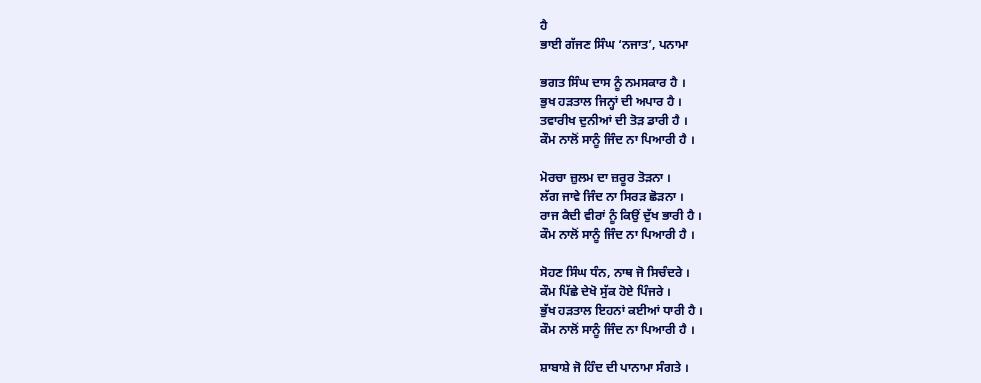ਹੈ
ਭਾਈ ਗੱਜਣ ਸਿੰਘ ‘ਨਜਾਤ’, ਪਨਾਮਾ

ਭਗਤ ਸਿੰਘ ਦਾਸ ਨੂੰ ਨਮਸਕਾਰ ਹੈ ।
ਭੁਖ ਹੜਤਾਲ ਜਿਨ੍ਹਾਂ ਦੀ ਅਪਾਰ ਹੈ ।
ਤਵਾਰੀਖ ਦੁਨੀਆਂ ਦੀ ਤੋੜ ਡਾਰੀ ਹੈ ।
ਕੌਮ ਨਾਲੋਂ ਸਾਨੂੰ ਜਿੰਦ ਨਾ ਪਿਆਰੀ ਹੈ ।

ਮੋਰਚਾ ਜ਼ੁਲਮ ਦਾ ਜ਼ਰੂਰ ਤੋੜਨਾ ।
ਲੱਗ ਜਾਵੇ ਜਿੰਦ ਨਾ ਸਿਰੜ ਛੋੜਨਾ ।
ਰਾਜ ਕੈਦੀ ਵੀਰਾਂ ਨੂੰ ਕਿਉਂ ਦੁੱਖ ਭਾਰੀ ਹੈ ।
ਕੌਮ ਨਾਲੋਂ ਸਾਨੂੰ ਜਿੰਦ ਨਾ ਪਿਆਰੀ ਹੈ ।

ਸੋਹਣ ਸਿੰਘ ਧੰਨ, ਨਾਥ ਜੋ ਸਿਚੰਦਰੇ ।
ਕੌਮ ਪਿੱਛੇ ਦੇਖੋ ਸੁੱਕ ਹੋਏ ਪਿੰਜਰੇ ।
ਭੁੱਖ ਹੜਤਾਲ ਇਹਨਾਂ ਕਈਆਂ ਧਾਰੀ ਹੈ ।
ਕੌਮ ਨਾਲੋਂ ਸਾਨੂੰ ਜਿੰਦ ਨਾ ਪਿਆਰੀ ਹੈ ।

ਸ਼ਾਬਾਸ਼ੇ ਜੋ ਹਿੰਦ ਦੀ ਪਾਨਾਮਾ ਸੰਗਤੇ ।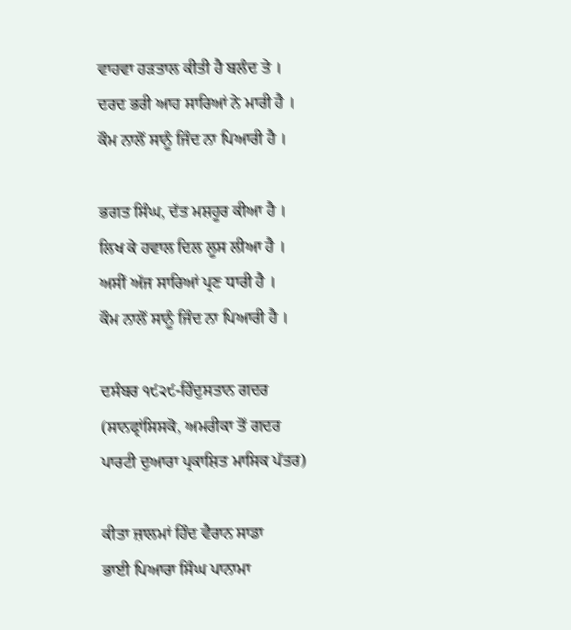ਵਾਹਵਾ ਹੜਤਾਲ ਕੀਤੀ ਹੈ ਬਲੰਦ ਤੇ ।
ਦਰਦ ਭਰੀ ਆਹ ਸਾਰਿਆਂ ਨੇ ਮਾਰੀ ਹੈ ।
ਕੌਮ ਨਾਲੋਂ ਸਾਨੂੰ ਜਿੰਦ ਨਾ ਪਿਆਰੀ ਹੈ ।

ਭਗਤ ਸਿੰਘ, ਦੱਤ ਮਸ਼ਹੂਰ ਕੀਆ ਹੈ ।
ਲਿਖ ਕੇ ਹਵਾਲ ਦਿਲ ਲੂਸ ਲੀਆ ਹੈ ।
ਅਸੀਂ ਅੱਜ ਸਾਰਿਆਂ ਪ੍ਰਣ ਧਾਰੀ ਹੈ ।
ਕੌਮ ਨਾਲੋਂ ਸਾਨੂੰ ਜਿੰਦ ਨਾ ਪਿਆਰੀ ਹੈ ।

ਦਸੰਬਰ ੧੯੨੯-ਹਿੰਦੁਸਤਾਨ ਗਦਰ
(ਸਾਨਫ੍ਰਾਂਸਿਸਕੋ, ਅਮਰੀਕਾ ਤੋਂ ਗਦਰ
ਪਾਰਟੀ ਦੁਆਰਾ ਪ੍ਰਕਾਸ਼ਿਤ ਮਾਸਿਕ ਪੱਤਰ)

ਕੀਤਾ ਜ਼ਾਲਮਾਂ ਹਿੰਦ ਵੈਰਾਨ ਸਾਡਾ
ਭਾਈ ਪਿਆਰਾ ਸਿੰਘ ਪਾਨਾਮਾ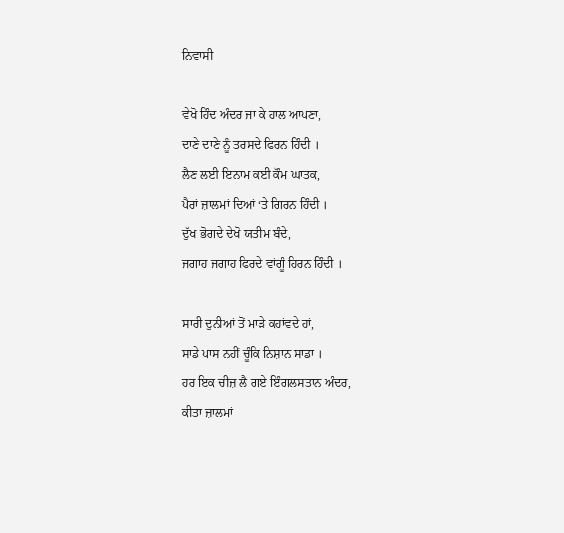ਨਿਵਾਸੀ

ਵੇਖੋ ਹਿੰਦ ਅੰਦਰ ਜਾ ਕੇ ਹਾਲ ਆਪਣਾ,
ਦਾਣੇ ਦਾਣੇ ਨੂੰ ਤਰਸਦੇ ਫਿਰਨ ਹਿੰਦੀ ।
ਲੈਣ ਲਈ ਇਨਾਮ ਕਈ ਕੌਮ ਘਾਤਕ,
ਪੈਰਾਂ ਜ਼ਾਲਮਾਂ ਦਿਆਂ ‘ਤੇ ਗਿਰਨ ਹਿੰਦੀ ।
ਦੁੱਖ ਭੋਗਦੇ ਦੇਖੋ ਯਤੀਮ ਬੰਦੇ,
ਜਗਾਹ ਜਗਾਹ ਫਿਰਦੇ ਵਾਂਗੂੰ ਹਿਰਨ ਹਿੰਦੀ ।

ਸਾਰੀ ਦੁਨੀਆਂ ਤੋਂ ਮਾੜੇ ਕਹਾਂਵਦੇ ਹਾਂ,
ਸਾਡੇ ਪਾਸ ਨਹੀਂ ਚੂੰਕਿ ਨਿਸ਼ਾਨ ਸਾਡਾ ।
ਹਰ ਇਕ ਚੀਜ਼ ਲੈ ਗਏ ਇੰਗਲਸਤਾਨ ਅੰਦਰ,
ਕੀਤਾ ਜ਼ਾਲਮਾਂ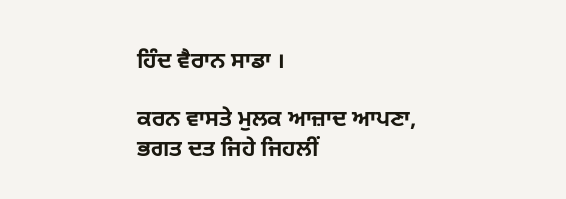ਹਿੰਦ ਵੈਰਾਨ ਸਾਡਾ ।

ਕਰਨ ਵਾਸਤੇ ਮੁਲਕ ਆਜ਼ਾਦ ਆਪਣਾ,
ਭਗਤ ਦਤ ਜਿਹੇ ਜਿਹਲੀਂ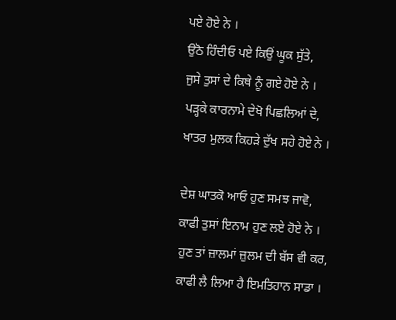ਪਏ ਹੋਏ ਨੇ ।
ਉਠੋ ਹਿੰਦੀਓ ਪਏ ਕਿਉਂ ਘੂਕ ਸੁੱਤੇ,
ਜੁਸੇ ਤੁਸਾਂ ਦੇ ਕਿਥੇ ਨੂੰ ਗਏ ਹੋਏ ਨੇ ।
ਪੜ੍ਹਕੇ ਕਾਰਨਾਮੇ ਦੇਖੋ ਪਿਛਲਿਆਂ ਦੇ,
ਖਾਤਰ ਮੁਲਕ ਕਿਹੜੇ ਦੁੱਖ ਸਹੇ ਹੋਏ ਨੇ ।

ਦੇਸ਼ ਘਾਤਕੋ ਆਓ ਹੁਣ ਸਮਝ ਜਾਵੋ,
ਕਾਫੀ ਤੁਸਾਂ ਇਨਾਮ ਹੁਣ ਲਏ ਹੋਏ ਨੇ ।
ਹੁਣ ਤਾਂ ਜ਼ਾਲਮਾਂ ਜ਼ੁਲਮ ਦੀ ਬੱਸ ਵੀ ਕਰ,
ਕਾਫੀ ਲੈ ਲਿਆ ਹੈ ਇਮਤਿਹਾਨ ਸਾਡਾ ।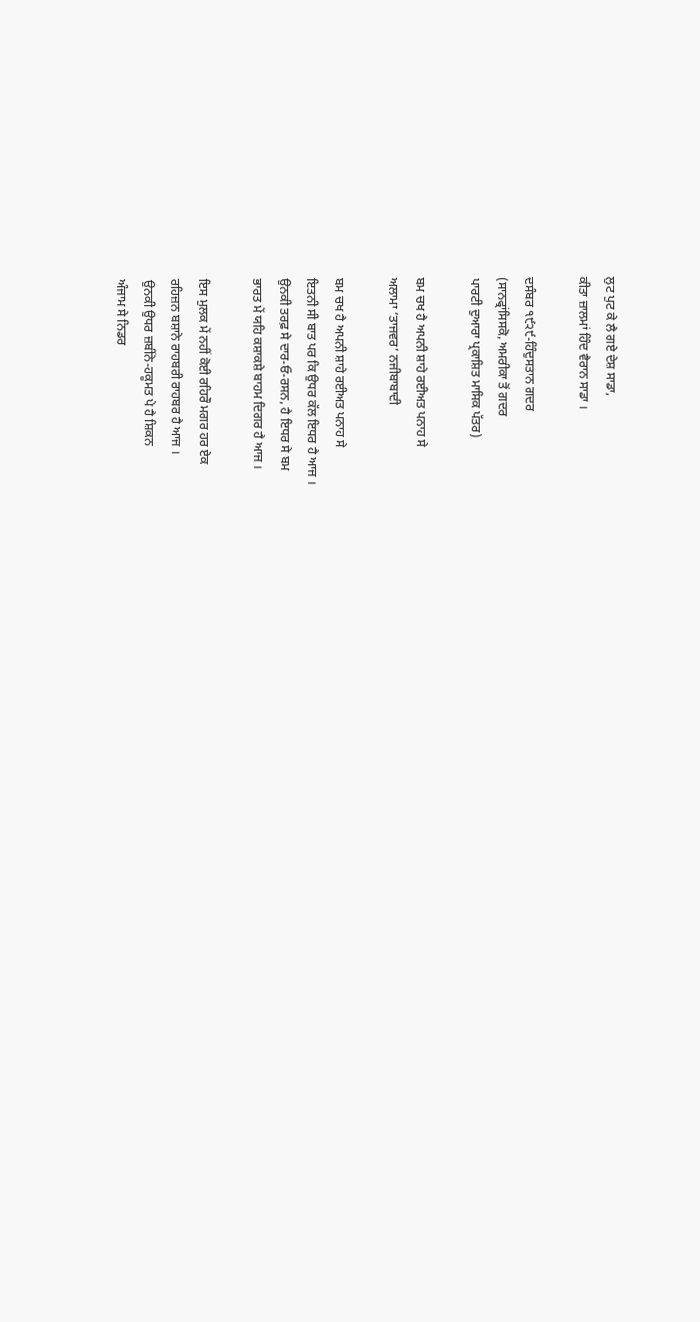ਲੁਟ ਪੁਟ ਕੇ ਲੈ ਗਏ ਦੇਸ਼ ਸਾਡਾ,
ਕੀਤਾ ਜ਼ਾਲਮਾਂ ਹਿੰਦ ਵੈਰਾਨ ਸਾਡਾ ।

ਦਸੰਬਰ ੧੯੨੯-ਹਿੰਦੁਸਤਾਨ ਗਦਰ
(ਸਾਨਫ੍ਰਾਂਸਿਸਕੋ, ਅਮਰੀਕਾ ਤੋਂ ਗਦਰ
ਪਾਰਟੀ ਦੁਆਰਾ ਪ੍ਰਕਾਸ਼ਿਤ ਮਾਸਿਕ ਪੱਤਰ)

ਬਮ ਚਖ ਹੈ ਅਪਨੀ ਸ਼ਾਹੇ ਰਈਅਤ ਪਨਾਹ ਸੇ
ਅਲਾਮਾ ‘ਤਾਜਵਰ’ ਨਜੀਬਾਬਾਦੀ

ਬਮ ਚਖ ਹੈ ਅਪਨੀ ਸ਼ਾਹੇ ਰਈਅਤ ਪਨਾਹ ਸੇ
ਇਤਨੀ ਸੀ ਬਾਤ ਪਰ ਕਿ ਉਧਰ ਕੱਲ ਇਧਰ ਹੈ ਆਜ ।
ਉਨਕੀ ਤਰਫ਼ ਸੇ ਦਾਰ-ਓ-ਰਸਨ, ਹੈ ਇਧਰ ਸੇ ਬਮ
ਭਾਰਤ ਮੇਂ ਯਹਿ ਕਸ਼ਾਕਸ਼ੇ ਬਾਹਮ ਦਿਗਰ ਹੈ ਆਜ ।

ਇਸ ਮੁਲਕ ਮੇਂ ਨਹੀਂ ਕੋਈ ਰਹਿਰੌ ਮਗਰ ਹਰ ਏਕ
ਰਹਿਜ਼ਨ ਬਸ਼ਾਨੇ ਰਾਹਬਰੀ ਰਾਹਬਰ ਹੈ ਆਜ ।
ਉਨਕੀ ਉਧਰ ਜ਼ਬੀਂਨੇ-ਹਕੂਮਤ ਪੇ ਹੈ ਸ਼ਿਕਨ
ਅੰਜਾਮ ਸੇ ਨਿਡਰ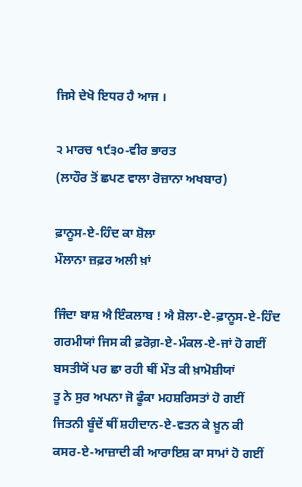ਜਿਸੇ ਦੇਖੋ ਇਧਰ ਹੈ ਆਜ ।

੨ ਮਾਰਚ ੧੯੩੦-ਵੀਰ ਭਾਰਤ
(ਲਾਹੌਰ ਤੋਂ ਛਪਣ ਵਾਲਾ ਰੋਜ਼ਾਨਾ ਅਖਬਾਰ)

ਫ਼ਾਨੂਸ-ਏ-ਹਿੰਦ ਕਾ ਸ਼ੋਲਾ
ਮੌਲਾਨਾ ਜ਼ਫ਼ਰ ਅਲੀ ਖ਼ਾਂ

ਜਿੰਦਾ ਬਾਸ਼ ਐ ਇੰਕਲਾਬ ! ਐ ਸ਼ੋਲਾ-ਏ-ਫ਼ਾਨੂਸ-ਏ-ਹਿੰਦ
ਗਰਮੀਯਾਂ ਜਿਸ ਕੀ ਫ਼ਰੋਗ਼-ਏ-ਮੰਕਲ-ਏ-ਜਾਂ ਹੋ ਗਈਂ
ਬਸਤੀਯੋਂ ਪਰ ਛਾ ਰਹੀ ਥੀਂ ਮੌਤ ਕੀ ਖ਼ਾਮੋਸ਼ੀਯਾਂ
ਤੂ ਨੇ ਸੁਰ ਅਪਨਾ ਜੋ ਫੂੰਕਾ ਮਹਸ਼ਰਿਸਤਾਂ ਹੋ ਗਈਂ
ਜਿਤਨੀ ਬੂੰਦੇਂ ਥੀਂ ਸ਼ਹੀਦਾਨ-ਏ-ਵਤਨ ਕੇ ਖ਼ੂਨ ਕੀ
ਕਸਰ-ਏ-ਆਜ਼ਾਦੀ ਕੀ ਆਰਾਇਸ਼ ਕਾ ਸਾਮਾਂ ਹੋ ਗਈਂ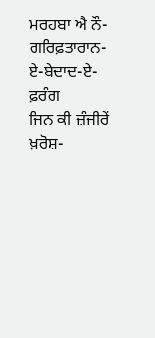ਮਰਹਬਾ ਐ ਨੌ-ਗਰਿਫ਼ਤਾਰਾਨ-ਏ-ਬੇਦਾਦ-ਏ-ਫ਼ਰੰਗ
ਜਿਨ ਕੀ ਜ਼ੰਜੀਰੇਂ ਖ਼ਰੋਸ਼-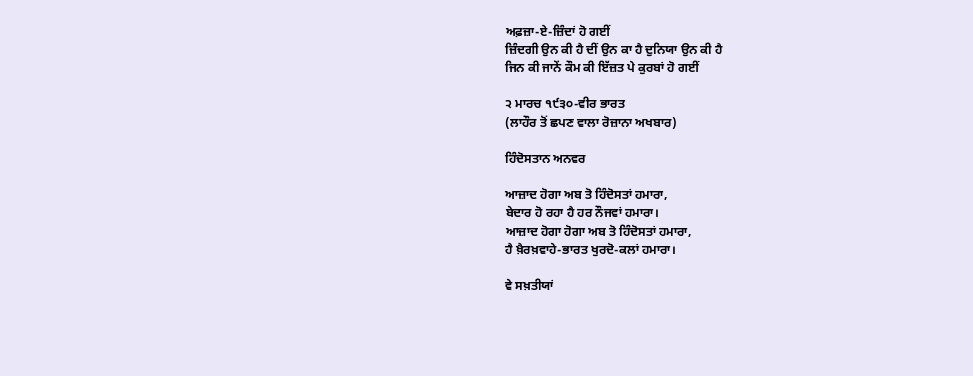ਅਫ਼ਜ਼ਾ-ਏ-ਜ਼ਿੰਦਾਂ ਹੋ ਗਈਂ
ਜ਼ਿੰਦਗੀ ਉਨ ਕੀ ਹੈ ਦੀਂ ਉਨ ਕਾ ਹੈ ਦੁਨਿਯਾ ਉਨ ਕੀ ਹੈ
ਜਿਨ ਕੀ ਜਾਨੇਂ ਕੌਮ ਕੀ ਇੱਜ਼ਤ ਪੇ ਕੁਰਬਾਂ ਹੋ ਗਈਂ

੨ ਮਾਰਚ ੧੯੩੦-ਵੀਰ ਭਾਰਤ
(ਲਾਹੌਰ ਤੋਂ ਛਪਣ ਵਾਲਾ ਰੋਜ਼ਾਨਾ ਅਖਬਾਰ)

ਹਿੰਦੋਸਤਾਨ ਅਨਵਰ

ਆਜ਼ਾਦ ਹੋਗਾ ਅਬ ਤੋ ਹਿੰਦੋਸਤਾਂ ਹਮਾਰਾ,
ਬੇਦਾਰ ਹੋ ਰਹਾ ਹੈ ਹਰ ਨੌਜਵਾਂ ਹਮਾਰਾ।
ਆਜ਼ਾਦ ਹੋਗਾ ਹੋਗਾ ਅਬ ਤੋ ਹਿੰਦੋਸਤਾਂ ਹਮਾਰਾ,
ਹੈ ਖ਼ੈਰਖ਼ਵਾਹੇ-ਭਾਰਤ ਖੁਰਦੋ-ਕਲਾਂ ਹਮਾਰਾ।

ਵੇ ਸਖ਼ਤੀਯਾਂ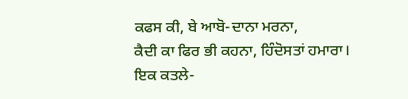ਕਫਸ ਕੀ, ਬੇ ਆਬੋ-ਦਾਨਾ ਮਰਨਾ,
ਕੈਦੀ ਕਾ ਫਿਰ ਭੀ ਕਹਨਾ, ਹਿੰਦੋਸਤਾਂ ਹਮਾਰਾ।
ਇਕ ਕਤਲੇ-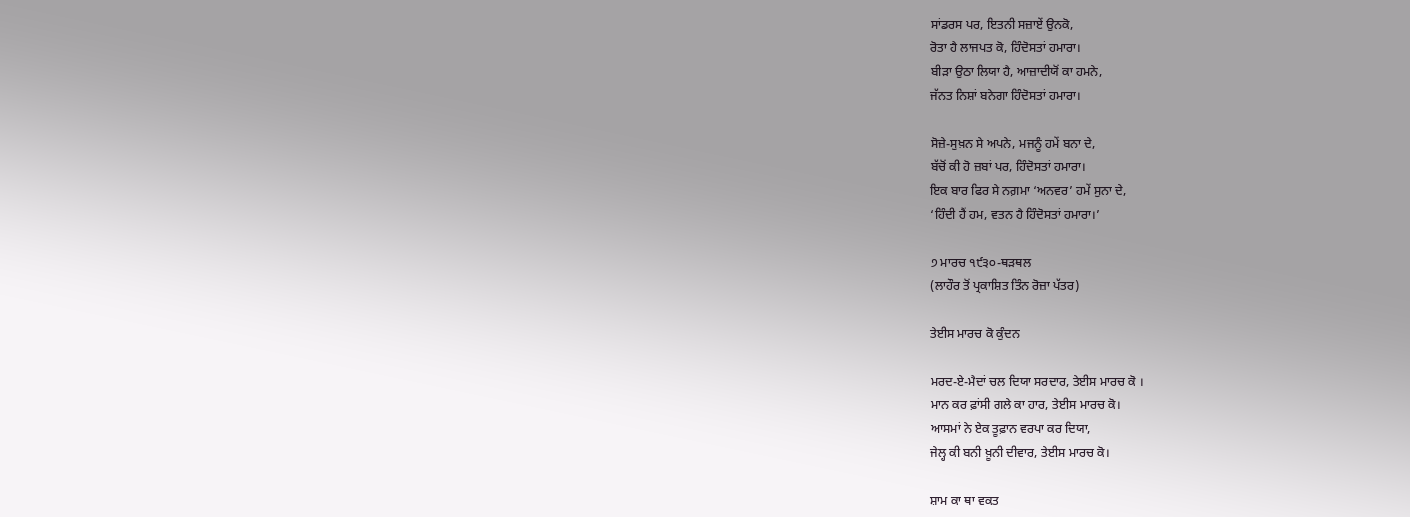ਸਾਂਡਰਸ ਪਰ, ਇਤਨੀ ਸਜ਼ਾਏਂ ਉਨਕੋ,
ਰੋਤਾ ਹੈ ਲਾਜਪਤ ਕੋ, ਹਿੰਦੋਸਤਾਂ ਹਮਾਰਾ।
ਬੀੜਾ ਉਠਾ ਲਿਯਾ ਹੈ, ਆਜ਼ਾਦੀਯੋਂ ਕਾ ਹਮਨੇ,
ਜੱਨਤ ਨਿਸ਼ਾਂ ਬਨੇਗਾ ਹਿੰਦੋਸਤਾਂ ਹਮਾਰਾ।

ਸੋਜ਼ੇ-ਸੁਖ਼ਨ ਸੇ ਅਪਨੇ, ਮਜਨੂੰ ਹਮੇਂ ਬਨਾ ਦੇ,
ਬੱਚੋਂ ਕੀ ਹੋ ਜ਼ਬਾਂ ਪਰ, ਹਿੰਦੋਸਤਾਂ ਹਮਾਰਾ।
ਇਕ ਬਾਰ ਫਿਰ ਸੇ ਨਗ਼ਮਾ ‘ਅਨਵਰ’ ਹਮੇਂ ਸੁਨਾ ਦੇ,
‘ਹਿੰਦੀ ਹੈਂ ਹਮ, ਵਤਨ ਹੈ ਹਿੰਦੋਸਤਾਂ ਹਮਾਰਾ।’

੭ ਮਾਰਚ ੧੯੩੦-ਥੜਥਲ
(ਲਾਹੌਰ ਤੋਂ ਪ੍ਰਕਾਸ਼ਿਤ ਤਿੰਨ ਰੋਜ਼ਾ ਪੱਤਰ)

ਤੇਈਸ ਮਾਰਚ ਕੋ ਕੁੰਦਨ

ਮਰਦ-ਏ-ਮੈਦਾਂ ਚਲ ਦਿਯਾ ਸਰਦਾਰ, ਤੇਈਸ ਮਾਰਚ ਕੋ ।
ਮਾਨ ਕਰ ਫ਼ਾਂਸੀ ਗਲੇ ਕਾ ਹਾਰ, ਤੇਈਸ ਮਾਰਚ ਕੋ।
ਆਸਮਾਂ ਨੇ ਏਕ ਤੂਫ਼ਾਨ ਵਰਪਾ ਕਰ ਦਿਯਾ,
ਜੇਲ੍ਹ ਕੀ ਬਨੀ ਖ਼ੂਨੀ ਦੀਵਾਰ, ਤੇਈਸ ਮਾਰਚ ਕੋ।

ਸ਼ਾਮ ਕਾ ਥਾ ਵਕਤ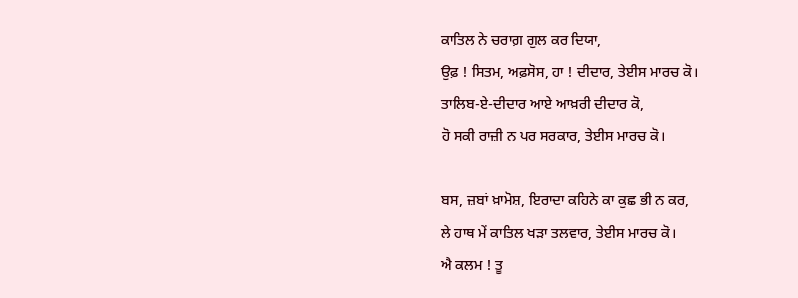ਕਾਤਿਲ ਨੇ ਚਰਾਗ਼ ਗੁਲ ਕਰ ਦਿਯਾ,
ਉਫ਼ ! ਸਿਤਮ, ਅਫ਼ਸੋਸ, ਹਾ ! ਦੀਦਾਰ, ਤੇਈਸ ਮਾਰਚ ਕੋ।
ਤਾਲਿਬ-ਏ-ਦੀਦਾਰ ਆਏ ਆਖ਼ਰੀ ਦੀਦਾਰ ਕੋ,
ਹੋ ਸਕੀ ਰਾਜ਼ੀ ਨ ਪਰ ਸਰਕਾਰ, ਤੇਈਸ ਮਾਰਚ ਕੋ।

ਬਸ, ਜ਼ਬਾਂ ਖ਼ਾਮੋਸ਼, ਇਰਾਦਾ ਕਹਿਨੇ ਕਾ ਕੁਛ ਭੀ ਨ ਕਰ,
ਲੇ ਹਾਥ ਮੇਂ ਕਾਤਿਲ ਖੜਾ ਤਲਵਾਰ, ਤੇਈਸ ਮਾਰਚ ਕੋ।
ਐ ਕਲਮ ! ਤੂ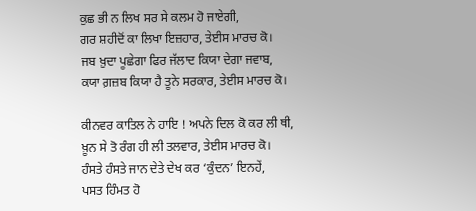ਕੁਛ ਭੀ ਨ ਲਿਖ ਸਰ ਸੇ ਕਲਮ ਹੋ ਜਾਏਗੀ,
ਗਰ ਸ਼ਹੀਦੋਂ ਕਾ ਲਿਖਾ ਇਜ਼ਹਾਰ, ਤੇਈਸ ਮਾਰਚ ਕੋ।
ਜਬ ਖ਼ੁਦਾ ਪੂਛੇਗਾ ਫਿਰ ਜੱਲਾਦ ਕਿਯਾ ਦੇਗਾ ਜਵਾਬ,
ਕਯਾ ਗ਼ਜ਼ਬ ਕਿਯਾ ਹੈ ਤੂਨੇ ਸਰਕਾਰ, ਤੇਈਸ ਮਾਰਚ ਕੋ।

ਕੀਨਵਰ ਕਾਤਿਲ ਨੇ ਹਾਇ ! ਅਪਨੇ ਦਿਲ ਕੋ ਕਰ ਲੀ ਥੀ,
ਖ਼ੂਨ ਸੇ ਤੋ ਰੰਗ ਹੀ ਲੀ ਤਲਵਾਰ, ਤੇਈਸ ਮਾਰਚ ਕੋ।
ਹੰਸਤੇ ਹੰਸਤੇ ਜਾਨ ਦੇਤੇ ਦੇਖ ਕਰ ‘ਕੁੰਦਨ’ ਇਨਹੇਂ,
ਪਸਤ ਹਿੰਮਤ ਹੋ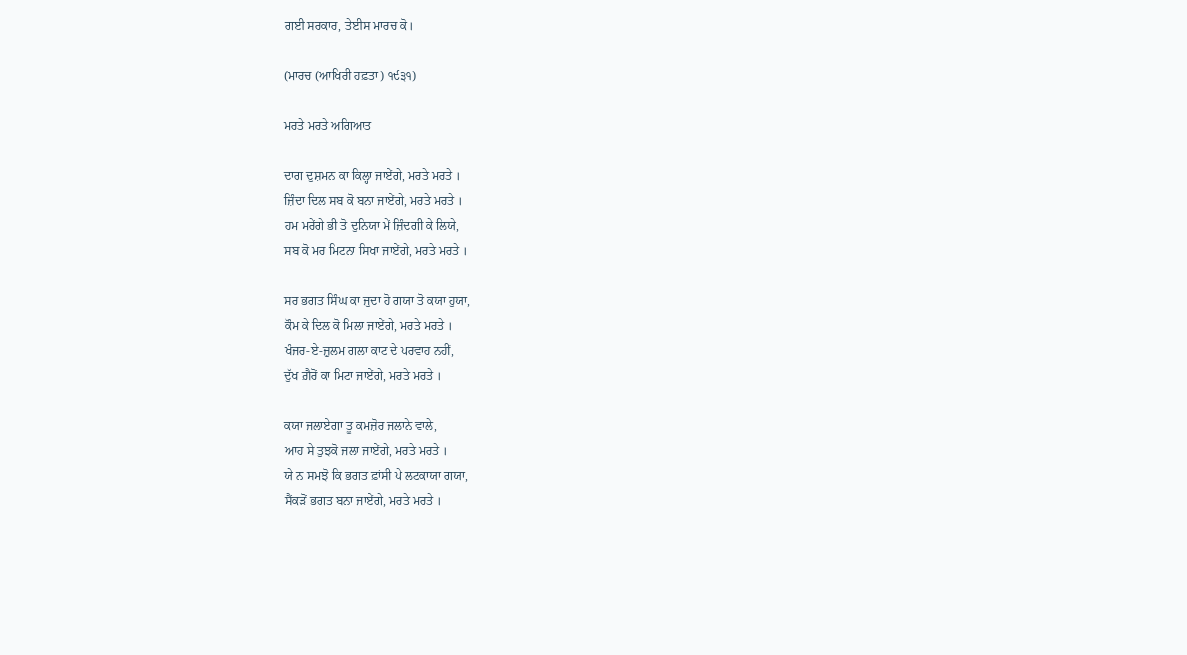ਗਈ ਸਰਕਾਰ, ਤੇਈਸ ਮਾਰਚ ਕੋ।

(ਮਾਰਚ (ਆਖਿਰੀ ਹਫ਼ਤਾ) ੧੯੩੧)

ਮਰਤੇ ਮਰਤੇ ਅਗਿਆਤ

ਦਾਗ ਦੁਸ਼ਮਨ ਕਾ ਕਿਲ੍ਹਾ ਜਾਏਂਗੇ, ਮਰਤੇ ਮਰਤੇ ।
ਜ਼ਿੰਦਾ ਦਿਲ ਸਬ ਕੋ ਬਨਾ ਜਾਏਂਗੇ, ਮਰਤੇ ਮਰਤੇ ।
ਹਮ ਮਰੇਂਗੇ ਭੀ ਤੋ ਦੁਨਿਯਾ ਮੇਂ ਜ਼ਿੰਦਗੀ ਕੇ ਲਿਯੇ,
ਸਬ ਕੋ ਮਰ ਮਿਟਨਾ ਸਿਖਾ ਜਾਏਂਗੇ, ਮਰਤੇ ਮਰਤੇ ।

ਸਰ ਭਗਤ ਸਿੰਘ ਕਾ ਜੁਦਾ ਹੋ ਗਯਾ ਤੋ ਕਯਾ ਹੁਯਾ,
ਕੌਮ ਕੇ ਦਿਲ ਕੋ ਮਿਲਾ ਜਾਏਂਗੇ, ਮਰਤੇ ਮਰਤੇ ।
ਖੰਜਰ-ਏ-ਜ਼ੁਲਮ ਗਲਾ ਕਾਟ ਦੇ ਪਰਵਾਹ ਨਹੀਂ,
ਦੁੱਖ ਗ਼ੈਰੋਂ ਕਾ ਮਿਟਾ ਜਾਏਂਗੇ, ਮਰਤੇ ਮਰਤੇ ।

ਕਯਾ ਜਲਾਏਗਾ ਤੂ ਕਮਜ਼ੋਰ ਜਲਾਨੇ ਵਾਲੇ,
ਆਹ ਸੇ ਤੁਝਕੋ ਜਲਾ ਜਾਏਂਗੇ, ਮਰਤੇ ਮਰਤੇ ।
ਯੇ ਨ ਸਮਝੋ ਕਿ ਭਗਤ ਫ਼ਾਂਸੀ ਪੇ ਲਟਕਾਯਾ ਗਯਾ,
ਸੈਂਕੜੋਂ ਭਗਤ ਬਨਾ ਜਾਏਂਗੇ, ਮਰਤੇ ਮਰਤੇ ।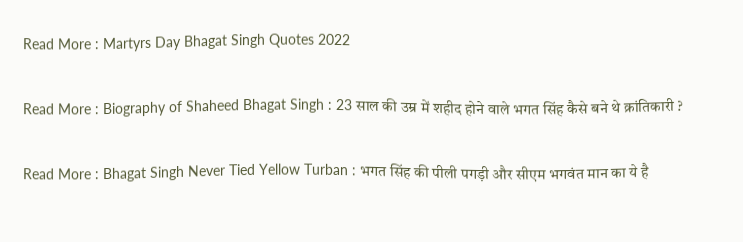Read More : Martyrs Day Bhagat Singh Quotes 2022

Read More : Biography of Shaheed Bhagat Singh : 23 साल की उम्र में शहीद होने वाले भगत सिंह कैसे बने थे क्रांतिकारी ?

Read More : Bhagat Singh Never Tied Yellow Turban : भगत सिंह की पीली पगड़ी और सीएम भगवंत मान का ये है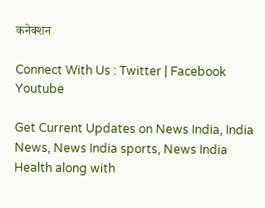कनेक्शन

Connect With Us : Twitter | Facebook Youtube

Get Current Updates on News India, India News, News India sports, News India Health along with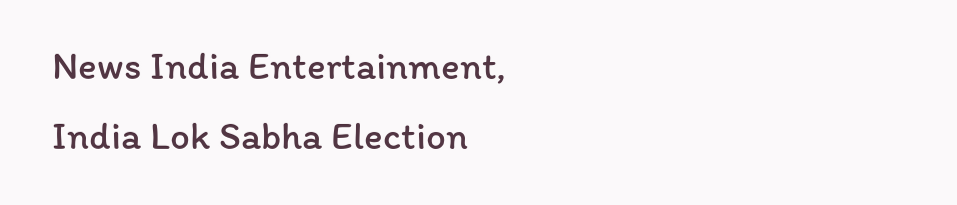News India Entertainment, India Lok Sabha Election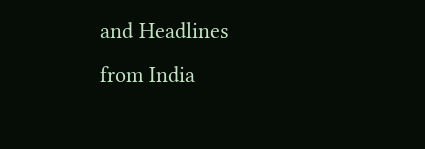and Headlines from India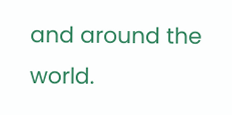and around the world.